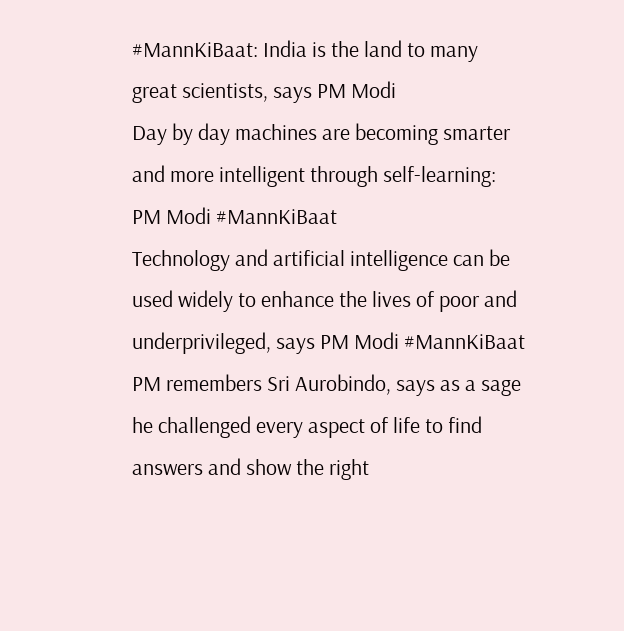#MannKiBaat: India is the land to many great scientists, says PM Modi
Day by day machines are becoming smarter and more intelligent through self-learning: PM Modi #MannKiBaat
Technology and artificial intelligence can be used widely to enhance the lives of poor and underprivileged, says PM Modi #MannKiBaat
PM remembers Sri Aurobindo, says as a sage he challenged every aspect of life to find answers and show the right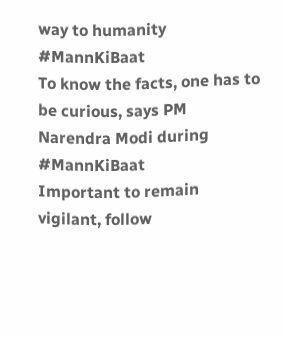way to humanity #MannKiBaat
To know the facts, one has to be curious, says PM Narendra Modi during #MannKiBaat
Important to remain vigilant, follow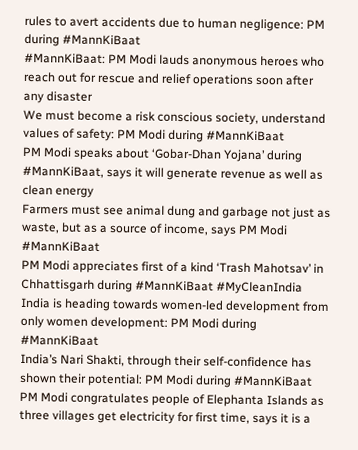rules to avert accidents due to human negligence: PM during #MannKiBaat
#MannKiBaat: PM Modi lauds anonymous heroes who reach out for rescue and relief operations soon after any disaster
We must become a risk conscious society, understand values of safety: PM Modi during #MannKiBaat
PM Modi speaks about ‘Gobar-Dhan Yojana’ during #MannKiBaat, says it will generate revenue as well as clean energy
Farmers must see animal dung and garbage not just as waste, but as a source of income, says PM Modi #MannKiBaat
PM Modi appreciates first of a kind ‘Trash Mahotsav’ in Chhattisgarh during #MannKiBaat #MyCleanIndia
India is heading towards women-led development from only women development: PM Modi during #MannKiBaat
India’s Nari Shakti, through their self-confidence has shown their potential: PM Modi during #MannKiBaat
PM Modi congratulates people of Elephanta Islands as three villages get electricity for first time, says it is a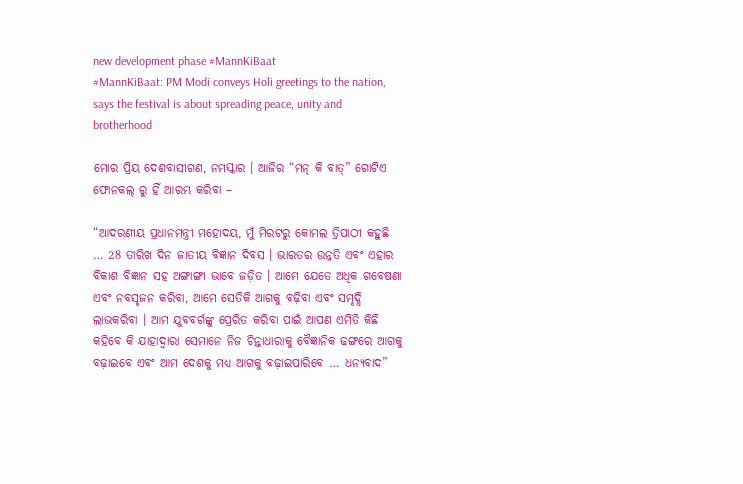new development phase #MannKiBaat
#MannKiBaat: PM Modi conveys Holi greetings to the nation, says the festival is about spreading peace, unity and brotherhood

ମୋର ପ୍ରିୟ ଦେଶବାସୀଗଣ, ନମସ୍କାର । ଆଜିର “ମନ୍ କି ବାତ୍” ଗୋଟିଏ ଫୋନକଲ୍ ରୁ ହିଁ ଆରମ୍ଭ କରିବା –

“ଆଦରଣୀୟ ପ୍ରଧାନମନ୍ତ୍ରୀ ମହୋଦୟ, ମୁଁ ମିରଟରୁ କୋମଲ ତ୍ରିପାଠୀ କହୁଛି … 28 ତାରିଖ ଦିନ ଜାତୀୟ ବିଜ୍ଞାନ ଦିବସ । ଭାରତର ଉନ୍ନତି ଏବଂ ଏହାର ବିକାଶ ବିଜ୍ଞାନ ସହ ଅଙ୍ଗାଙ୍ଗୀ ଭାବେ ଜଡ଼ିତ । ଆମେ ଯେତେ ଅଧିକ ଗବେଷଣା ଏବଂ ନବସୃଜନ କରିବା, ଆମେ ସେତିକି ଆଗକୁ ବଢ଼ିବା ଏବଂ ସମୃଦ୍ଧି ଲାଭକରିବା । ଆମ ଯୁବବର୍ଗଙ୍କୁ ପ୍ରେରିତ କରିବା ପାଇଁ ଆପଣ ଏମିତି କିଛି କହିବେ କି ଯାହାଦ୍ୱାରା ସେମାନେ ନିଜ ଚିନ୍ତାଧାରାକୁ ବୈଜ୍ଞାନିକ ଢଙ୍ଗରେ ଆଗକୁ ବଢ଼ାଇବେ ଏବଂ ଆମ ଦେଶକୁ ମଧ୍ୟ ଆଗକୁ ବଢ଼ାଇପାରିବେ … ଧନ୍ୟବାଦ”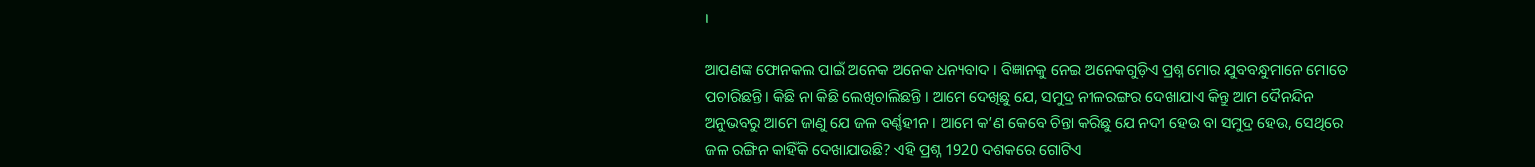।

ଆପଣଙ୍କ ଫୋନକଲ ପାଇଁ ଅନେକ ଅନେକ ଧନ୍ୟବାଦ । ବିଜ୍ଞାନକୁ ନେଇ ଅନେକଗୁଡ଼ିଏ ପ୍ରଶ୍ନ ମୋର ଯୁବବନ୍ଧୁମାନେ ମୋତେ ପଚାରିଛନ୍ତି । କିଛି ନା କିଛି ଲେଖିଚାଲିଛନ୍ତି । ଆମେ ଦେଖିଛୁ ଯେ, ସମୁଦ୍ର ନୀଳରଙ୍ଗର ଦେଖାଯାଏ କିନ୍ତୁ ଆମ ଦୈନନ୍ଦିନ ଅନୁଭବରୁ ଆମେ ଜାଣୁ ଯେ ଜଳ ବର୍ଣ୍ଣହୀନ । ଆମେ କ’ଣ କେବେ ଚିନ୍ତା କରିଛୁ ଯେ ନଦୀ ହେଉ ବା ସମୁଦ୍ର ହେଉ, ସେଥିରେ ଜଳ ରଙ୍ଗିନ କାହିଁକି ଦେଖାଯାଉଛି? ଏହି ପ୍ରଶ୍ନ 1920 ଦଶକରେ ଗୋଟିଏ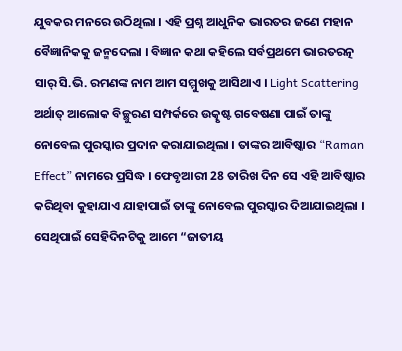ଯୁବକର ମନରେ ଉଠିଥିଲା । ଏହି ପ୍ରଶ୍ନ ଆଧୁନିକ ଭାରତର ଜଣେ ମହାନ ବୈଜ୍ଞାନିକକୁ ଜନ୍ମଦେଲା । ବିଜ୍ଞାନ କଥା କହିଲେ ସର୍ବପ୍ରଥମେ ଭାରତରତ୍ନ ସାର୍ ସି.ଭି. ରମଣଙ୍କ ନାମ ଆମ ସମ୍ମୁଖକୁ ଆସିଥାଏ । Light Scattering ଅର୍ଥାତ୍ ଆଲୋକ ବିଚ୍ଛୁରଣ ସମ୍ପର୍କରେ ଉତ୍କୃଷ୍ଟ ଗବେଷଣା ପାଇଁ ତାଙ୍କୁ ନୋବେଲ ପୁରସ୍କାର ପ୍ରଦାନ କରାଯାଇଥିଲା । ତାଙ୍କର ଆବିଷ୍କାର “Raman Effect” ନାମରେ ପ୍ରସିଦ୍ଧ । ଫେବୃଆରୀ 28 ତାରିଖ ଦିନ ସେ ଏହି ଆବିଷ୍କାର କରିଥିବା କୁହାଯାଏ ଯାହାପାଇଁ ତାଙ୍କୁ ନୋବେଲ ପୁରସ୍କାର ଦିଆଯାଇଥିଲା । ସେଥିପାଇଁ ସେହିଦିନଟିକୁ ଆମେ “ଜାତୀୟ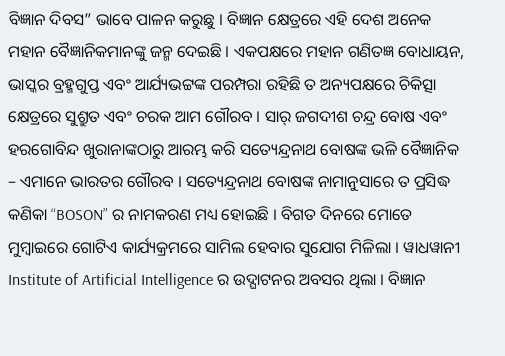ବିଜ୍ଞାନ ଦିବସ” ଭାବେ ପାଳନ କରୁଛୁ । ବିଜ୍ଞାନ କ୍ଷେତ୍ରରେ ଏହି ଦେଶ ଅନେକ ମହାନ ବୈଜ୍ଞାନିକମାନଙ୍କୁ ଜନ୍ମ ଦେଇଛି । ଏକପକ୍ଷରେ ମହାନ ଗଣିତଜ୍ଞ ବୋଧାୟନ, ଭାସ୍କର ବ୍ରହ୍ମଗୁପ୍ତ ଏବଂ ଆର୍ଯ୍ୟଭଟ୍ଟଙ୍କ ପରମ୍ପରା ରହିଛି ତ ଅନ୍ୟପକ୍ଷରେ ଚିକିତ୍ସା କ୍ଷେତ୍ରରେ ସୁଶ୍ରୁତ ଏବଂ ଚରକ ଆମ ଗୌରବ । ସାର୍ ଜଗଦୀଶ ଚନ୍ଦ୍ର ବୋଷ ଏବଂ ହରଗୋବିନ୍ଦ ଖୁରାନାଙ୍କଠାରୁ ଆରମ୍ଭ କରି ସତ୍ୟେନ୍ଦ୍ରନାଥ ବୋଷଙ୍କ ଭଳି ବୈଜ୍ଞାନିକ – ଏମାନେ ଭାରତର ଗୌରବ । ସତ୍ୟେନ୍ଦ୍ରନାଥ ବୋଷଙ୍କ ନାମାନୁସାରେ ତ ପ୍ରସିଦ୍ଧ କଣିକା “BOSON” ର ନାମକରଣ ମଧ୍ୟ ହୋଇଛି । ବିଗତ ଦିନରେ ମୋତେ ମୁମ୍ବାଇରେ ଗୋଟିଏ କାର୍ଯ୍ୟକ୍ରମରେ ସାମିଲ ହେବାର ସୁଯୋଗ ମିଳିଲା । ୱାଧୱାନୀ Institute of Artificial Intelligence ର ଉଦ୍ଘାଟନର ଅବସର ଥିଲା । ବିଜ୍ଞାନ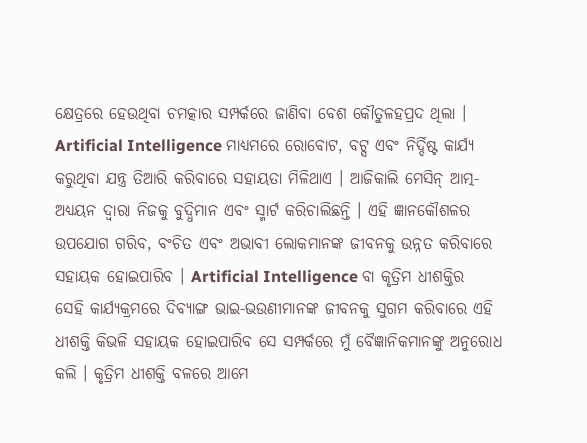କ୍ଷେତ୍ରରେ ହେଉଥିବା ଚମତ୍କାର ସମ୍ପର୍କରେ ଜାଣିବା ବେଶ କୌତୁଳହପ୍ରଦ ଥିଲା । Artificial Intelligence ମାଧ୍ୟମରେ ରୋବୋଟ, ବଟ୍ସ ଏବଂ ନିର୍ଦ୍ଦିଷ୍ଟ କାର୍ଯ୍ୟ କରୁଥିବା ଯନ୍ତ୍ର ତିଆରି କରିବାରେ ସହାୟତା ମିଳିଥାଏ । ଆଜିକାଲି ମେସିନ୍ ଆତ୍ମ-ଅଧ୍ୟୟନ ଦ୍ୱାରା ନିଜକୁ ବୁଦ୍ଧିମାନ ଏବଂ ସ୍ମାର୍ଟ କରିଚାଲିଛନ୍ତି । ଏହି ଜ୍ଞାନକୌଶଳର ଉପଯୋଗ ଗରିବ, ବଂଚିତ ଏବଂ ଅଭାବୀ ଲୋକମାନଙ୍କ ଜୀବନକୁ ଉନ୍ନତ କରିବାରେ ସହାୟକ ହୋଇପାରିବ । Artificial Intelligence ବା କୃତ୍ରିମ ଧୀଶକ୍ତିର ସେହି କାର୍ଯ୍ୟକ୍ରମରେ ଦିବ୍ୟାଙ୍ଗ ଭାଇ-ଭଉଣୀମାନଙ୍କ ଜୀବନକୁ ସୁଗମ କରିବାରେ ଏହି ଧୀଶକ୍ତି କିଭଳି ସହାୟକ ହୋଇପାରିବ ସେ ସମ୍ପର୍କରେ ମୁଁ ବୈଜ୍ଞାନିକମାନଙ୍କୁ ଅନୁରୋଧ କଲି । କୃତ୍ରିମ ଧୀଶକ୍ତି ବଳରେ ଆମେ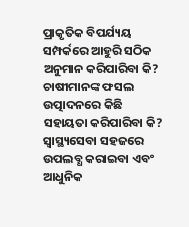ପ୍ରାକୃତିକ ବିପର୍ଯ୍ୟୟ ସମ୍ପର୍କରେ ଆହୁରି ସଠିକ ଅନୁମାନ କରିପାରିବା କି? ଚାଷୀମାନଙ୍କ ଫସଲ ଉତ୍ପାଦନରେ କିଛି ସହାୟତା କରିପାରିବା କି? ସ୍ୱାସ୍ଥ୍ୟସେବା ସହଜରେ ଉପଲବ୍ଧ କରାଇବା ଏବଂ ଆଧୁନିକ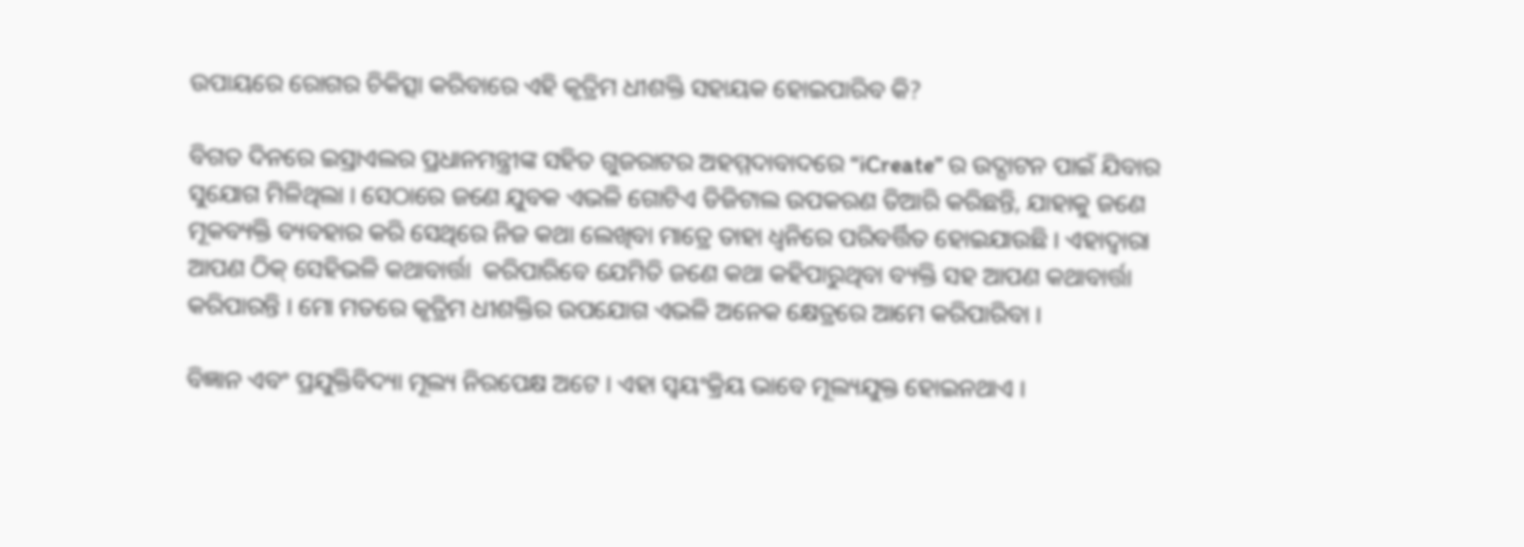ଉପାୟରେ ରୋଗର ଚିକିତ୍ସା କରିବାରେ ଏହି କୃତ୍ରିମ ଧୀଶକ୍ତି ସହାୟକ ହୋଇପାରିବ କି?

ବିଗତ ଦିନରେ ଇସ୍ରାଏଲର ପ୍ରଧାନମନ୍ତ୍ରୀଙ୍କ ସହିତ ଗୁଜରାଟର ଅହମ୍ମଦାବାଦରେ “iCreate” ର ଉଦ୍ଘାଟନ ପାଇଁ ଯିବାର ସୁଯୋଗ ମିଳିଥିଲା । ସେଠାରେ ଜଣେ ଯୁବକ ଏଭଳି ଗୋଟିଏ ଡିଜିଟାଲ ଉପକରଣ ତିଆରି କରିଛନ୍ତି, ଯାହାକୁ ଜଣେ ମୂକବ୍ୟକ୍ତି ବ୍ୟବହାର କରି ସେଥିରେ ନିଜ କଥା ଲେଖିବା ମାତ୍ରେ ତାହା ଧ୍ୱନିରେ ପରିବର୍ତ୍ତିତ ହୋଇଯାଉଛି । ଏହାଦ୍ୱାରା ଆପଣ ଠିକ୍ ସେହିଭଳି କଥାବାର୍ତ୍ତା  କରିପାରିବେ ଯେମିତି ଜଣେ କଥା କହିପାରୁଥିବା ବ୍ୟକ୍ତି ସହ ଆପଣ କଥାବାର୍ତ୍ତା  କରିପାରନ୍ତି । ମୋ ମତରେ କୃତ୍ରିମ ଧୀଶକ୍ତିର ଉପଯୋଗ ଏଭଳି ଅନେକ କ୍ଷେତ୍ରରେ ଆମେ କରିପାରିବା ।

ବିଜ୍ଞାନ ଏବଂ ପ୍ରଯୁକ୍ତିବିଦ୍ୟା ମୂଲ୍ୟ ନିରପେକ୍ଷ ଅଟେ । ଏହା ସ୍ୱୟଂକ୍ରିୟ ଭାବେ ମୂଲ୍ୟଯୁକ୍ତ ହୋଇନଥାଏ ।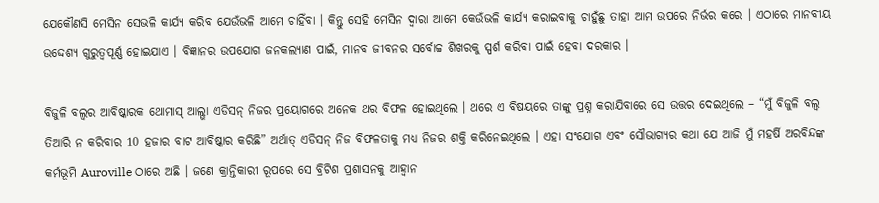ଯେକୌଣସି ମେସିନ ସେଭଳି କାର୍ଯ୍ୟ କରିବ ଯେଉଁଭଳି ଆମେ ଚାହିଁବା । କିନ୍ତୁ ସେହି ମେସିନ ଦ୍ୱାରା ଆମେ କେଉଁଭଳି କାର୍ଯ୍ୟ କରାଇବାକୁ ଚାହୁଁଛୁ ତାହା ଆମ ଉପରେ ନିର୍ଭର କରେ । ଏଠାରେ ମାନବୀୟ ଉଦ୍ଦେଶ୍ୟ ଗୁରୁତ୍ୱପୂର୍ଣ୍ଣ ହୋଇଯାଏ । ବିଜ୍ଞାନର ଉପଯୋଗ ଜନକଲ୍ୟାଣ ପାଇଁ, ମାନବ ଜୀବନର ସର୍ବୋଚ୍ଚ ଶିଖରକୁ ସ୍ପର୍ଶ କରିବା ପାଇଁ ହେବା ଦରକାର ।

ବିଜୁଳି ବଲ୍ବର ଆବିଷ୍କାରକ ଥୋମାସ୍ ଆଲ୍ଭା ଏଡିସନ୍ ନିଜର ପ୍ରୟୋଗରେ ଅନେକ ଥର ବିଫଳ ହୋଇଥିଲେ । ଥରେ ଏ ବିଷୟରେ ତାଙ୍କୁ ପ୍ରଶ୍ନ କରାଯିବାରେ ସେ ଉତ୍ତର ଦେଇଥିଲେ – “ମୁଁ ବିଜୁଳି ବଲ୍ବ ତିଆରି ନ କରିବାର 10 ହଜାର ବାଟ ଆବିଷ୍କାର କରିଛି” ଅର୍ଥାତ୍ ଏଡିସନ୍ ନିଜ ବିଫଳତାକୁ ମଧ୍ୟ ନିଜର ଶକ୍ତି କରିନେଇଥିଲେ । ଏହା ସଂଯୋଗ ଏବଂ ସୌଭାଗ୍ୟର କଥା ଯେ ଆଜି ମୁଁ ମହର୍ଷି ଅରବିନ୍ଦଙ୍କ କର୍ମଭୂମି Auroville ଠାରେ ଅଛି । ଜଣେ କ୍ରାନ୍ତିକାରୀ ରୂପରେ ସେ ବ୍ରିଟିଶ ପ୍ରଶାସନକୁ ଆହ୍ୱାନ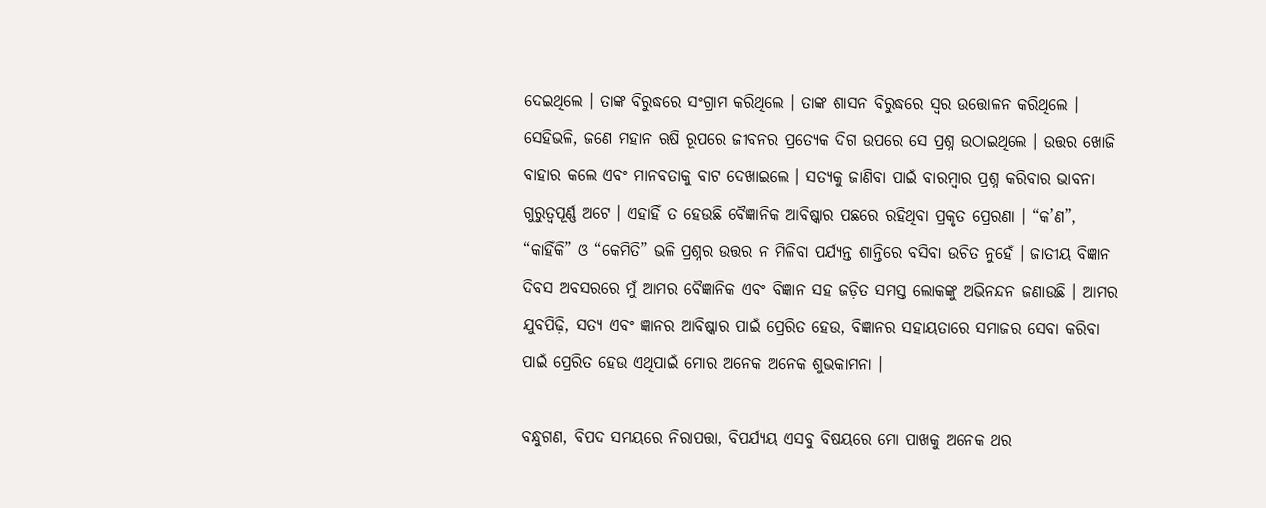ଦେଇଥିଲେ । ତାଙ୍କ ବିରୁଦ୍ଧରେ ସଂଗ୍ରାମ କରିଥିଲେ । ତାଙ୍କ ଶାସନ ବିରୁଦ୍ଧରେ ସ୍ୱର ଉତ୍ତୋଳନ କରିଥିଲେ । ସେହିଭଳି, ଜଣେ ମହାନ ଋଷି ରୂପରେ ଜୀବନର ପ୍ରତ୍ୟେକ ଦିଗ ଉପରେ ସେ ପ୍ରଶ୍ନ ଉଠାଇଥିଲେ । ଉତ୍ତର ଖୋଜି ବାହାର କଲେ ଏବଂ ମାନବତାକୁ ବାଟ ଦେଖାଇଲେ । ସତ୍ୟକୁ ଜାଣିବା ପାଇଁ ବାରମ୍ବାର ପ୍ରଶ୍ନ କରିବାର ଭାବନା ଗୁରୁତ୍ୱପୂର୍ଣ୍ଣ ଅଟେ । ଏହାହିଁ ତ ହେଉଛି ବୈଜ୍ଞାନିକ ଆବିଷ୍କାର ପଛରେ ରହିଥିବା ପ୍ରକୃତ ପ୍ରେରଣା । “କ’ଣ”, “କାହିଁକି” ଓ “କେମିତି” ଭଳି ପ୍ରଶ୍ନର ଉତ୍ତର ନ ମିଳିବା ପର୍ଯ୍ୟନ୍ତ ଶାନ୍ତିରେ ବସିବା ଉଚିତ ନୁହେଁ । ଜାତୀୟ ବିଜ୍ଞାନ ଦିବସ ଅବସରରେ ମୁଁ ଆମର ବୈଜ୍ଞାନିକ ଏବଂ ବିଜ୍ଞାନ ସହ ଜଡ଼ିତ ସମସ୍ତ ଲୋକଙ୍କୁ ଅଭିନନ୍ଦନ ଜଣାଉଛି । ଆମର ଯୁବପିଢ଼ି, ସତ୍ୟ ଏବଂ ଜ୍ଞାନର ଆବିଷ୍କାର ପାଇଁ ପ୍ରେରିତ ହେଉ, ବିଜ୍ଞାନର ସହାୟତାରେ ସମାଜର ସେବା କରିବା ପାଇଁ ପ୍ରେରିତ ହେଉ ଏଥିପାଇଁ ମୋର ଅନେକ ଅନେକ ଶୁଭକାମନା ।

ବନ୍ଧୁଗଣ, ବିପଦ ସମୟରେ ନିରାପତ୍ତା, ବିପର୍ଯ୍ୟୟ ଏସବୁ ବିଷୟରେ ମୋ ପାଖକୁ ଅନେକ ଥର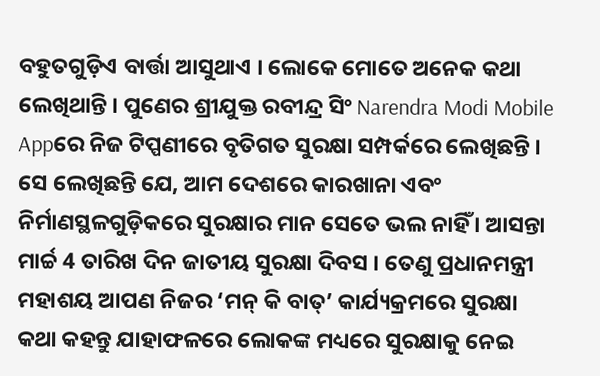ବହୁତଗୁଡ଼ିଏ ବାର୍ତ୍ତା ଆସୁଥାଏ । ଲୋକେ ମୋତେ ଅନେକ କଥା ଲେଖିଥାନ୍ତି । ପୁଣେର ଶ୍ରୀଯୁକ୍ତ ରବୀନ୍ଦ୍ର ସିଂ Narendra Modi Mobile Appରେ ନିଜ ଟିପ୍ପଣୀରେ ବୃତିଗତ ସୁରକ୍ଷା ସମ୍ପର୍କରେ ଲେଖିଛନ୍ତି । ସେ ଲେଖିଛନ୍ତି ଯେ, ଆମ ଦେଶରେ କାରଖାନା ଏବଂ ନିର୍ମାଣସ୍ଥଳଗୁଡ଼ିକରେ ସୁରକ୍ଷାର ମାନ ସେତେ ଭଲ ନାହିଁ । ଆସନ୍ତା ମାର୍ଚ୍ଚ 4 ତାରିଖ ଦିନ ଜାତୀୟ ସୁରକ୍ଷା ଦିବସ । ତେଣୁ ପ୍ରଧାନମନ୍ତ୍ରୀ ମହାଶୟ ଆପଣ ନିଜର ‘ମନ୍ କି ବାତ୍’ କାର୍ଯ୍ୟକ୍ରମରେ ସୁରକ୍ଷା କଥା କହନ୍ତୁ ଯାହାଫଳରେ ଲୋକଙ୍କ ମଧ୍ୟରେ ସୁରକ୍ଷାକୁ ନେଇ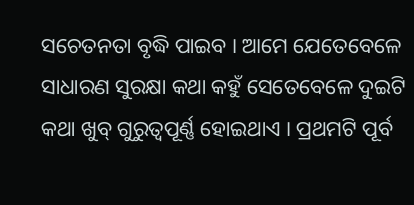ସଚେତନତା ବୃଦ୍ଧି ପାଇବ । ଆମେ ଯେତେବେଳେ ସାଧାରଣ ସୁରକ୍ଷା କଥା କହୁଁ ସେତେବେଳେ ଦୁଇଟି କଥା ଖୁବ୍ ଗୁରୁତ୍ୱପୂର୍ଣ୍ଣ ହୋଇଥାଏ । ପ୍ରଥମଟି ପୂର୍ବ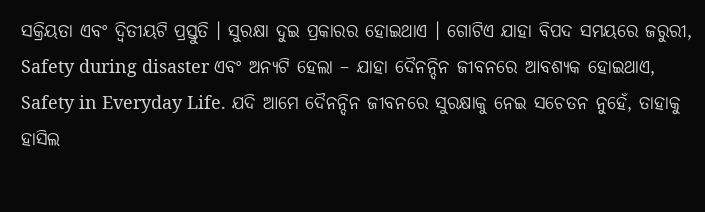ସକ୍ରିୟତା ଏବଂ ଦ୍ୱିତୀୟଟି ପ୍ରସ୍ତୁତି । ସୁରକ୍ଷା ଦୁଇ ପ୍ରକାରର ହୋଇଥାଏ । ଗୋଟିଏ ଯାହା ବିପଦ ସମୟରେ ଜରୁରୀ, Safety during disaster ଏବଂ ଅନ୍ୟଟି ହେଲା – ଯାହା ଦୈନନ୍ଦିନ ଜୀବନରେ ଆବଶ୍ୟକ ହୋଇଥାଏ, Safety in Everyday Life. ଯଦି ଆମେ ଦୈନନ୍ଦିନ ଜୀବନରେ ସୁରକ୍ଷାକୁ ନେଇ ସଚେତନ ନୁହେଁ, ତାହାକୁ ହାସିଲ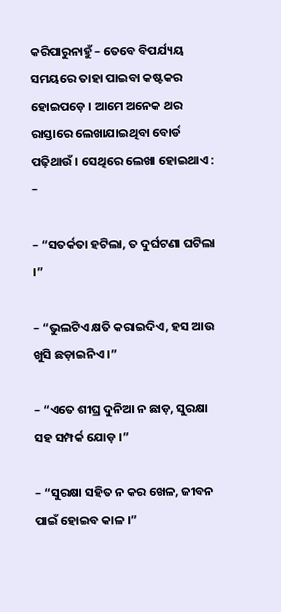କରିପାରୁନାହୁଁ – ତେବେ ବିପର୍ଯ୍ୟୟ ସମୟରେ ତାହା ପାଇବା କଷ୍ଟକର ହୋଇପଡ଼େ । ଆମେ ଅନେକ ଥର ରାସ୍ତାରେ ଲେଖାଯାଇଥିବା ବୋର୍ଡ ପଢ଼ିଥାଉଁ । ସେଥିରେ ଲେଖା ହୋଇଥାଏ : –

– “ସତର୍କତା ହଟିଲା, ତ ଦୁର୍ଘଟଣା ଘଟିଲା ।”

– “ଭୁଲଟିଏ କ୍ଷତି କରାଇଦିଏ, ହସ ଆଉ ଖୁସି ଛଡ଼ାଇନିଏ ।”

– “ଏତେ ଶୀଘ୍ର ଦୁନିଆ ନ ଛାଡ଼, ସୁରକ୍ଷା ସହ ସମ୍ପର୍କ ଯୋଡ଼ ।”

– “ସୁରକ୍ଷା ସହିତ ନ କର ଖେଳ, ଜୀବନ ପାଇଁ ହୋଇବ କାଳ ।”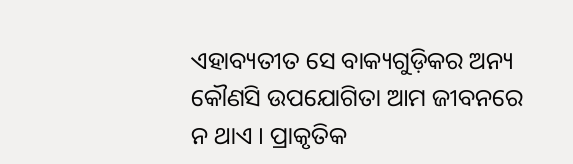ଏହାବ୍ୟତୀତ ସେ ବାକ୍ୟଗୁଡ଼ିକର ଅନ୍ୟ କୌଣସି ଉପଯୋଗିତା ଆମ ଜୀବନରେ ନ ଥାଏ । ପ୍ରାକୃତିକ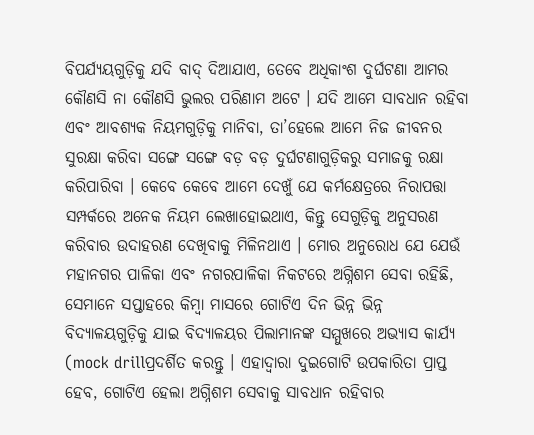ବିପର୍ଯ୍ୟୟଗୁଡ଼ିକୁ ଯଦି ବାଦ୍ ଦିଆଯାଏ, ତେବେ ଅଧିକାଂଶ ଦୁର୍ଘଟଣା ଆମର କୌଣସି ନା କୌଣସି ଭୁଲର ପରିଣାମ ଅଟେ । ଯଦି ଆମେ ସାବଧାନ ରହିବା ଏବଂ ଆବଶ୍ୟକ ନିୟମଗୁଡ଼ିକୁ ମାନିବା, ତା’ହେଲେ ଆମେ ନିଜ ଜୀବନର ସୁରକ୍ଷା କରିବା ସଙ୍ଗେ ସଙ୍ଗେ ବଡ଼ ବଡ଼ ଦୁର୍ଘଟଣାଗୁଡ଼ିକରୁ ସମାଜକୁ ରକ୍ଷା କରିପାରିବା । କେବେ କେବେ ଆମେ ଦେଖୁଁ ଯେ କର୍ମକ୍ଷେତ୍ରରେ ନିରାପତ୍ତା ସମ୍ପର୍କରେ ଅନେକ ନିୟମ ଲେଖାହୋଇଥାଏ, କିନ୍ତୁ ସେଗୁଡ଼ିକୁ ଅନୁସରଣ କରିବାର ଉଦାହରଣ ଦେଖିବାକୁ ମିଳିନଥାଏ । ମୋର ଅନୁରୋଧ ଯେ ଯେଉଁ ମହାନଗର ପାଳିକା ଏବଂ ନଗରପାଳିକା ନିକଟରେ ଅଗ୍ନିଶମ ସେବା ରହିଛି, ସେମାନେ ସପ୍ତାହରେ କିମ୍ବା ମାସରେ ଗୋଟିଏ ଦିନ ଭିନ୍ନ ଭିନ୍ନ ବିଦ୍ୟାଳୟଗୁଡ଼ିକୁ ଯାଇ ବିଦ୍ୟାଳୟର ପିଲାମାନଙ୍କ ସମ୍ମୁଖରେ ଅଭ୍ୟାସ କାର୍ଯ୍ୟ (mock drillପ୍ରଦର୍ଶିତ କରନ୍ତୁ । ଏହାଦ୍ୱାରା ଦୁଇଗୋଟି ଉପକାରିତା ପ୍ରାପ୍ତ ହେବ, ଗୋଟିଏ ହେଲା ଅଗ୍ନିଶମ ସେବାକୁ ସାବଧାନ ରହିବାର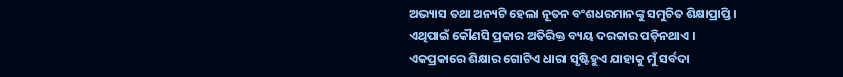ଅଭ୍ୟାସ ତଥା ଅନ୍ୟଟି ହେଲା ନୂତନ ବଂଶଧରମାନଙ୍କୁ ସମୁଚିତ ଶିକ୍ଷାପ୍ରାପ୍ତି । ଏଥିପାଇଁ କୌଣସି ପ୍ରକାର ଅତିରିକ୍ତ ବ୍ୟୟ ଦରକାର ପଡ଼ିନଥାଏ । ଏକପ୍ରକାରେ ଶିକ୍ଷାର ଗୋଟିଏ ଧାରା ସୃଷ୍ଟିହୁଏ ଯାହାକୁ ମୁଁ ସର୍ବଦା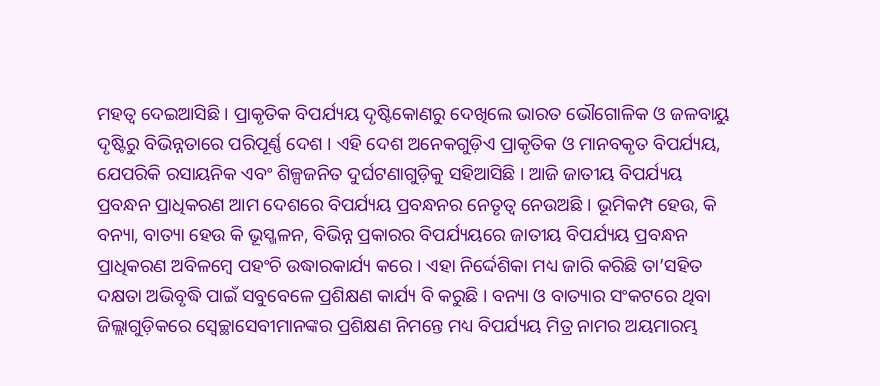ମହତ୍ୱ ଦେଇଆସିଛି । ପ୍ରାକୃତିକ ବିପର୍ଯ୍ୟୟ ଦୃଷ୍ଟିକୋଣରୁ ଦେଖିଲେ ଭାରତ ଭୌଗୋଳିକ ଓ ଜଳବାୟୁ ଦୃଷ୍ଟିରୁ ବିଭିନ୍ନତାରେ ପରିପୂର୍ଣ୍ଣ ଦେଶ । ଏହି ଦେଶ ଅନେକଗୁଡ଼ିଏ ପ୍ରାକୃତିକ ଓ ମାନବକୃତ ବିପର୍ଯ୍ୟୟ, ଯେପରିକି ରସାୟନିକ ଏବଂ ଶିଳ୍ପଜନିତ ଦୁର୍ଘଟଣାଗୁଡ଼ିକୁ ସହିଆସିଛି । ଆଜି ଜାତୀୟ ବିପର୍ଯ୍ୟୟ ପ୍ରବନ୍ଧନ ପ୍ରାଧିକରଣ ଆମ ଦେଶରେ ବିପର୍ଯ୍ୟୟ ପ୍ରବନ୍ଧନର ନେତୃତ୍ୱ ନେଉଅଛି । ଭୂମିକମ୍ପ ହେଉ, କି ବନ୍ୟା, ବାତ୍ୟା ହେଉ କି ଭୂସ୍ଖଳନ, ବିଭିନ୍ନ ପ୍ରକାରର ବିପର୍ଯ୍ୟୟରେ ଜାତୀୟ ବିପର୍ଯ୍ୟୟ ପ୍ରବନ୍ଧନ ପ୍ରାଧିକରଣ ଅବିଳମ୍ବେ ପହଂଚି ଉଦ୍ଧାରକାର୍ଯ୍ୟ କରେ । ଏହା ନିର୍ଦ୍ଦେଶିକା ମଧ୍ୟ ଜାରି କରିଛି ତା’ସହିତ ଦକ୍ଷତା ଅଭିବୃଦ୍ଧି ପାଇଁ ସବୁବେଳେ ପ୍ରଶିକ୍ଷଣ କାର୍ଯ୍ୟ ବି କରୁଛି । ବନ୍ୟା ଓ ବାତ୍ୟାର ସଂକଟରେ ଥିବା ଜିଲ୍ଲାଗୁଡ଼ିକରେ ସ୍ୱେଚ୍ଛାସେବୀମାନଙ୍କର ପ୍ରଶିକ୍ଷଣ ନିମନ୍ତେ ମଧ୍ୟ ବିପର୍ଯ୍ୟୟ ମିତ୍ର ନାମର ଅୟମାରମ୍ଭ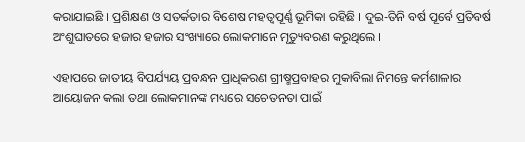କରାଯାଇଛି । ପ୍ରଶିକ୍ଷଣ ଓ ସତର୍କତାର ବିଶେଷ ମହତ୍ୱପୂର୍ଣ୍ଣ ଭୂମିକା ରହିଛି । ଦୁଇ-ତିନି ବର୍ଷ ପୂର୍ବେ ପ୍ରତିବର୍ଷ ଅଂଶୁଘାତରେ ହଜାର ହଜାର ସଂଖ୍ୟାରେ ଲୋକମାନେ ମୃତ୍ୟୁବରଣ କରୁଥିଲେ ।

ଏହାପରେ ଜାତୀୟ ବିପର୍ଯ୍ୟୟ ପ୍ରବନ୍ଧନ ପ୍ରାଧିକରଣ ଗ୍ରୀଷ୍ମପ୍ରବାହର ମୁକାବିଲା ନିମନ୍ତେ କର୍ମଶାଳାର ଆୟୋଜନ କଲା ତଥା ଲୋକମାନଙ୍କ ମଧ୍ୟରେ ସଚେତନତା ପାଇଁ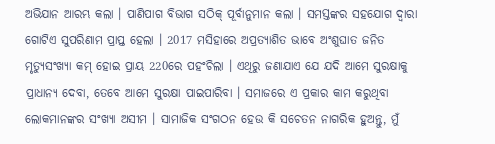ଅଭିଯାନ ଆରମ୍ଭ କଲା । ପାଣିପାଗ ବିଭାଗ ସଠିକ୍ ପୂର୍ବାନୁମାନ କଲା । ସମସ୍ତଙ୍କର ସହଯୋଗ ଦ୍ୱାରା ଗୋଟିଏ ସୁପରିଣାମ ପ୍ରାପ୍ତ ହେଲା । 2017 ମସିହାରେ ଅପ୍ରତ୍ୟାଶିତ ଭାବେ ଅଂଶୁଘାତ ଜନିତ ମୃତ୍ୟୁସଂଖ୍ୟା କମ୍ ହୋଇ ପ୍ରାୟ 220ରେ ପହଂଚିଲା । ଏଥିରୁ ଜଣାଯାଏ ଯେ ଯଦି ଆମେ ସୁରକ୍ଷାକୁ ପ୍ରାଧାନ୍ୟ ଦେବା, ତେବେ ଆମେ ସୁରକ୍ଷା ପାଇପାରିବା । ସମାଜରେ ଏ ପ୍ରକାର କାମ କରୁଥିବା ଲୋକମାନଙ୍କର ସଂଖ୍ୟା ଅସୀମ । ସାମାଜିକ ସଂଗଠନ ହେଉ କି ସଚେତନ ନାଗରିକ ହୁଅନ୍ତୁ, ମୁଁ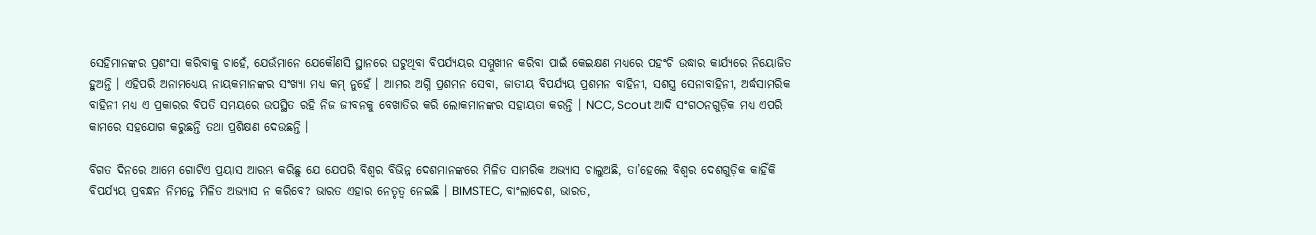ସେହିମାନଙ୍କର ପ୍ରଶଂସା କରିବାକୁ ଚାହେଁ, ଯେଉଁମାନେ ଯେକୌଣସି ସ୍ଥାନରେ ଘଟୁଥିବା ବିପର୍ଯ୍ୟୟର ସମ୍ମୁଖୀନ କରିବା ପାଇଁ କେଇକ୍ଷଣ ମଧ୍ୟରେ ପହଂଚି ଉଦ୍ଧାର କାର୍ଯ୍ୟରେ ନିୟୋଜିତ ହୁଅନ୍ତି । ଏହିପରି ଅନାମଧ୍ୟେୟ ନାୟକମାନଙ୍କର ସଂଖ୍ୟା ମଧ୍ୟ କମ୍ ନୁହେଁ । ଆମର ଅଗ୍ନି ପ୍ରଶମନ ସେବା, ଜାତୀୟ ବିପର୍ଯ୍ୟୟ ପ୍ରଶମନ ବାହିନୀ, ସଶସ୍ତ୍ର ସେନାବାହିନୀ, ଅର୍ଦ୍ଧସାମରିକ ବାହିନୀ ମଧ୍ୟ ଏ ପ୍ରକାରର ବିପତି ସମୟରେ ଉପସ୍ଥିତ ରହି ନିଜ ଜୀବନକୁ ବେଖାତିର କରି ଲୋକମାନଙ୍କର ସହାୟତା କରନ୍ତି । NCC, Scout ଆଦି ସଂଗଠନଗୁଡ଼ିକ ମଧ୍ୟ ଏପରି କାମରେ ସହଯୋଗ କରୁଛନ୍ତି ତଥା ପ୍ରଶିକ୍ଷଣ ଦେଉଛନ୍ତି ।

ବିଗତ ଦିନରେ ଆମେ ଗୋଟିଏ ପ୍ରୟାସ ଆରମ୍ଭ କରିଛୁ ଯେ ଯେପରି ବିଶ୍ୱର ବିଭିନ୍ନ ଦେଶମାନଙ୍କରେ ମିଳିତ ସାମରିକ ଅଭ୍ୟାସ ଚାଲୁଅଛି, ତା’ହେଲେ ବିଶ୍ୱର ଦେଶଗୁଡ଼ିକ କାହିଁକି ବିପର୍ଯ୍ୟୟ ପ୍ରବନ୍ଧନ ନିମନ୍ତେ ମିଳିତ ଅଭ୍ୟାସ ନ କରିବେ? ଭାରତ ଏହାର ନେତୃତ୍ୱ ନେଇଛି । BIMSTEC, ବାଂଲାଦେଶ, ଭାରତ,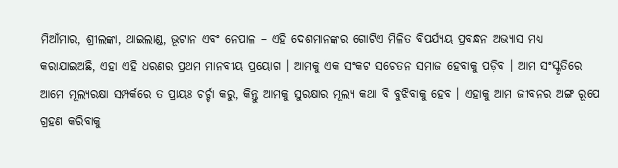ମିଆଁମାର, ଶ୍ରୀଲଙ୍କା, ଥାଇଲାଣ୍ଡ, ଭୂଟାନ ଏବଂ ନେପାଳ – ଏହି ଦେଶମାନଙ୍କର ଗୋଟିଏ ମିଳିତ ବିପର୍ଯ୍ୟୟ ପ୍ରବନ୍ଧନ ଅଭ୍ୟାସ ମଧ୍ୟ କରାଯାଇଅଛି, ଏହା ଏହି ଧରଣର ପ୍ରଥମ ମାନବୀୟ ପ୍ରୟୋଗ । ଆମକୁ ଏକ ସଂକଟ ସଚେତନ ସମାଜ ହେବାକୁ ପଡ଼ିବ । ଆମ ସଂସ୍କୃତିରେ ଆମେ ମୂଲ୍ୟରକ୍ଷା ସମ୍ପର୍କରେ ତ ପ୍ରାୟଃ ଚର୍ଚ୍ଚା କରୁ, କିନ୍ତୁ ଆମକୁ ସୁରକ୍ଷାର ମୂଲ୍ୟ କଥା ବି ବୁଝିବାକୁ ହେବ । ଏହାକୁ ଆମ ଜୀବନର ଅଙ୍ଗ ରୂପେ ଗ୍ରହଣ କରିବାକୁ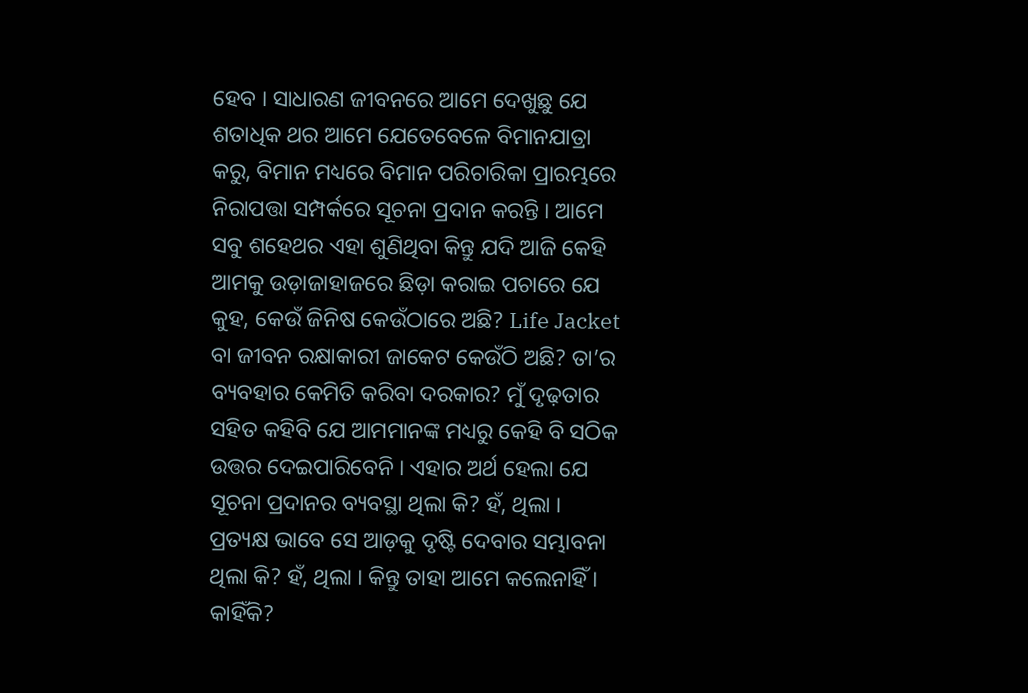ହେବ । ସାଧାରଣ ଜୀବନରେ ଆମେ ଦେଖୁଛୁ ଯେ ଶତାଧିକ ଥର ଆମେ ଯେତେବେଳେ ବିମାନଯାତ୍ରା କରୁ, ବିମାନ ମଧ୍ୟରେ ବିମାନ ପରିଚାରିକା ପ୍ରାରମ୍ଭରେ ନିରାପତ୍ତା ସମ୍ପର୍କରେ ସୂଚନା ପ୍ରଦାନ କରନ୍ତି । ଆମେ ସବୁ ଶହେଥର ଏହା ଶୁଣିଥିବା କିନ୍ତୁ ଯଦି ଆଜି କେହି ଆମକୁ ଉଡ଼ାଜାହାଜରେ ଛିଡ଼ା କରାଇ ପଚାରେ ଯେ କୁହ, କେଉଁ ଜିନିଷ କେଉଁଠାରେ ଅଛି? Life Jacket  ବା ଜୀବନ ରକ୍ଷାକାରୀ ଜାକେଟ କେଉଁଠି ଅଛି? ତା’ର ବ୍ୟବହାର କେମିତି କରିବା ଦରକାର? ମୁଁ ଦୃଢ଼ତାର ସହିତ କହିବି ଯେ ଆମମାନଙ୍କ ମଧ୍ୟରୁ କେହି ବି ସଠିକ ଉତ୍ତର ଦେଇପାରିବେନି । ଏହାର ଅର୍ଥ ହେଲା ଯେ ସୂଚନା ପ୍ରଦାନର ବ୍ୟବସ୍ଥା ଥିଲା କି? ହଁ, ଥିଲା । ପ୍ରତ୍ୟକ୍ଷ ଭାବେ ସେ ଆଡ଼କୁ ଦୃଷ୍ଟି ଦେବାର ସମ୍ଭାବନା ଥିଲା କି? ହଁ, ଥିଲା । କିନ୍ତୁ ତାହା ଆମେ କଲେନାହିଁ । କାହିଁକି?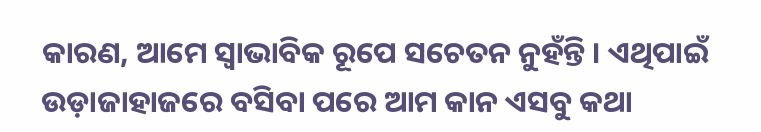କାରଣ, ଆମେ ସ୍ୱାଭାବିକ ରୂପେ ସଚେତନ ନୁହଁନ୍ତି । ଏଥିପାଇଁ ଉଡ଼ାଜାହାଜରେ ବସିବା ପରେ ଆମ କାନ ଏସବୁ କଥା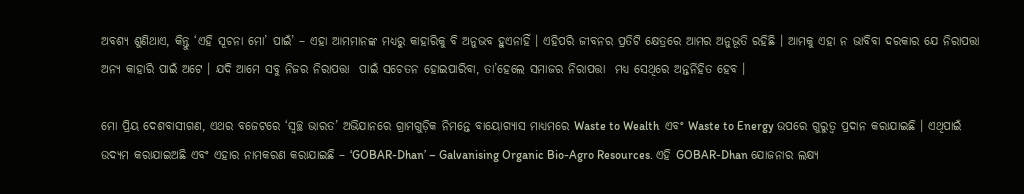ଅବଶ୍ୟ ଶୁଣିଥାଏ, କିନ୍ତୁ ‘ଏହି ସୂଚନା ମୋ’ ପାଇଁ’ – ଏହା ଆମମାନଙ୍କ ମଧ୍ୟରୁ କାହାରିକୁ ବି ଅନୁଭବ ହୁଏନାହିଁ । ଏହିପରି ଜୀବନର ପ୍ରତିଟି କ୍ଷେତ୍ରରେ ଆମର ଅନୁଭୂତି ରହିଛି । ଆମକୁ ଏହା ନ ଭାବିବା ଦରକାର ଯେ ନିରାପତ୍ତା  ଅନ୍ୟ କାହାରି ପାଇଁ ଅଟେ । ଯଦି ଆମେ ସବୁ ନିଜର ନିରାପତ୍ତା  ପାଇଁ ସଚେତନ ହୋଇପାରିବା, ତା’ହେଲେ ସମାଜର ନିରାପତ୍ତା  ମଧ୍ୟ ସେଥିରେ ଅନ୍ତର୍ନିହିତ ହେବ ।

ମୋ ପ୍ରିୟ ଦେଶବାସୀଗଣ, ଏଥର ବଜେଟରେ ‘ସ୍ୱଚ୍ଛ ଭାରତ’ ଅଭିଯାନରେ ଗ୍ରାମଗୁଡ଼ିକ ନିମନ୍ତେ ବାୟୋଗ୍ୟାସ ମାଧ୍ୟମରେ Waste to Wealth  ଏବଂ Waste to Energy ଉପରେ ଗୁରୁତ୍ୱ ପ୍ରଦାନ କରାଯାଇଛି । ଏଥିପାଇଁ ଉଦ୍ୟମ କରାଯାଇଅଛି ଏବଂ ଏହାର ନାମକରଣ କରାଯାଇଛି – ‘GOBAR-Dhan’ – Galvanising Organic Bio-Agro Resources. ଏହି GOBAR-Dhan ଯୋଜନାର ଲକ୍ଷ୍ୟ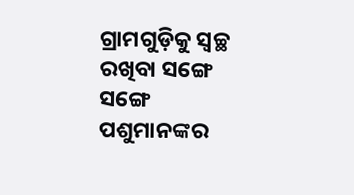ଗ୍ରାମଗୁଡ଼ିକୁ ସ୍ୱଚ୍ଛ ରଖିବା ସଙ୍ଗେ ସଙ୍ଗେ ପଶୁମାନଙ୍କର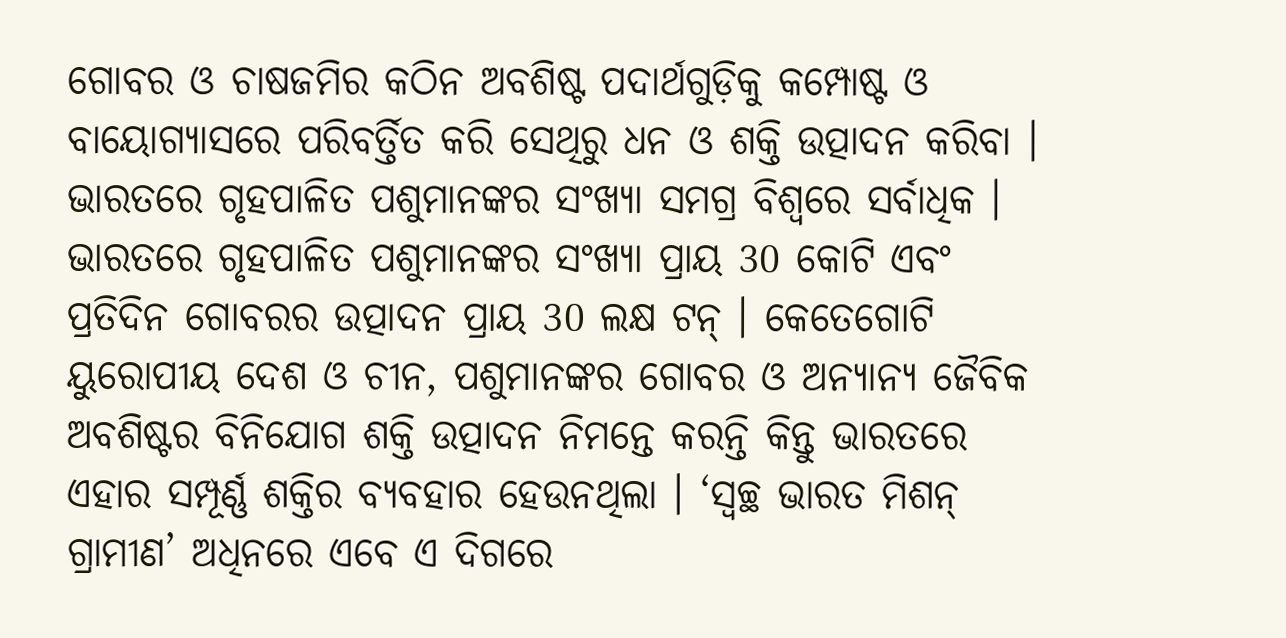ଗୋବର ଓ ଚାଷଜମିର କଠିନ ଅବଶିଷ୍ଟ ପଦାର୍ଥଗୁଡ଼ିକୁ କମ୍ପୋଷ୍ଟ ଓ ବାୟୋଗ୍ୟାସରେ ପରିବର୍ତ୍ତିତ କରି ସେଥିରୁ ଧନ ଓ ଶକ୍ତି ଉତ୍ପାଦନ କରିବା । ଭାରତରେ ଗୃହପାଳିତ ପଶୁମାନଙ୍କର ସଂଖ୍ୟା ସମଗ୍ର ବିଶ୍ୱରେ ସର୍ବାଧିକ । ଭାରତରେ ଗୃହପାଳିତ ପଶୁମାନଙ୍କର ସଂଖ୍ୟା ପ୍ରାୟ 30 କୋଟି ଏବଂ ପ୍ରତିଦିନ ଗୋବରର ଉତ୍ପାଦନ ପ୍ରାୟ 30 ଲକ୍ଷ ଟନ୍ । କେତେଗୋଟି ୟୁରୋପୀୟ ଦେଶ ଓ ଚୀନ, ପଶୁମାନଙ୍କର ଗୋବର ଓ ଅନ୍ୟାନ୍ୟ ଜୈବିକ ଅବଶିଷ୍ଟର ବିନିଯୋଗ ଶକ୍ତି ଉତ୍ପାଦନ ନିମନ୍ତେ କରନ୍ତି କିନ୍ତୁ ଭାରତରେ ଏହାର ସମ୍ପୂର୍ଣ୍ଣ ଶକ୍ତିର ବ୍ୟବହାର ହେଉନଥିଲା । ‘ସ୍ୱଚ୍ଛ ଭାରତ ମିଶନ୍ ଗ୍ରାମୀଣ’ ଅଧିନରେ ଏବେ ଏ ଦିଗରେ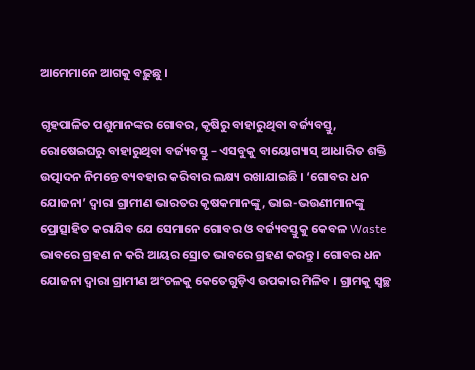ଆମେମାନେ ଆଗକୁ ବଢ଼ୁଛୁ ।

ଗୃହପାଳିତ ପଶୁମାନଙ୍କର ଗୋବର, କୃଷିରୁ ବାହାରୁଥିବା ବର୍ଜ୍ୟବସ୍ତୁ, ରୋଷେଇଘରୁ ବାହାରୁଥିବା ବର୍ଜ୍ୟବସ୍ତୁ – ଏସବୁକୁ ବାୟୋଗ୍ୟାସ୍ ଆଧାରିତ ଶକ୍ତି ଉତ୍ପାଦନ ନିମନ୍ତେ ବ୍ୟବହାର କରିବାର ଲକ୍ଷ୍ୟ ରଖାଯାଇଛି । ‘ଗୋବର ଧନ ଯୋଜନା’ ଦ୍ୱାରା ଗ୍ରାମୀଣ ଭାରତର କୃଷକମାନଙ୍କୁ, ଭାଇ-ଭଉଣୀମାନଙ୍କୁ ପ୍ରୋତ୍ସାହିତ କରାଯିବ ଯେ ସେମାନେ ଗୋବର ଓ ବର୍ଜ୍ୟବସ୍ତୁକୁ କେବଳ Waste ଭାବରେ ଗ୍ରହଣ ନ କରି ଆୟର ସ୍ରୋତ ଭାବରେ ଗ୍ରହଣ କରନ୍ତୁ । ଗୋବର ଧନ ଯୋଜନା ଦ୍ୱାରା ଗ୍ରାମୀଣ ଅଂଚଳକୁ କେତେଗୁଡ଼ିଏ ଉପକାର ମିଳିବ । ଗ୍ରାମକୁ ସ୍ୱଚ୍ଛ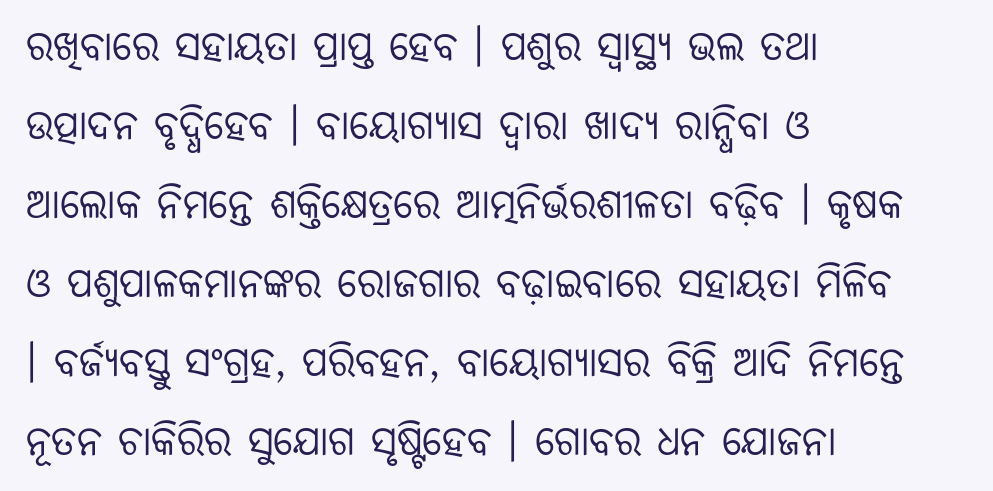ରଖିବାରେ ସହାୟତା ପ୍ରାପ୍ତ ହେବ । ପଶୁର ସ୍ୱାସ୍ଥ୍ୟ ଭଲ ତଥା ଉତ୍ପାଦନ ବୃଦ୍ଧିହେବ । ବାୟୋଗ୍ୟାସ ଦ୍ୱାରା ଖାଦ୍ୟ ରାନ୍ଧିବା ଓ ଆଲୋକ ନିମନ୍ତେ ଶକ୍ତିକ୍ଷେତ୍ରରେ ଆତ୍ମନିର୍ଭରଶୀଳତା ବଢ଼ିବ । କୃଷକ ଓ ପଶୁପାଳକମାନଙ୍କର ରୋଜଗାର ବଢ଼ାଇବାରେ ସହାୟତା ମିଳିବ । ବର୍ଜ୍ୟବସ୍ତୁ ସଂଗ୍ରହ, ପରିବହନ, ବାୟୋଗ୍ୟାସର ବିକ୍ରି ଆଦି ନିମନ୍ତେ ନୂତନ ଚାକିରିର ସୁଯୋଗ ସୃଷ୍ଟିହେବ । ଗୋବର ଧନ ଯୋଜନା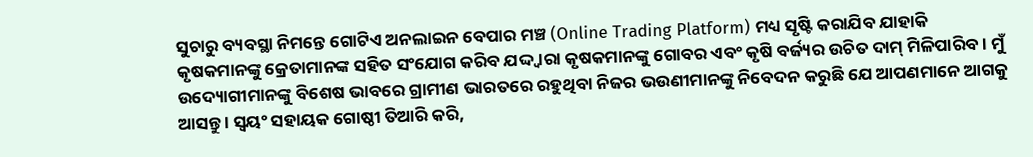ସୁଚାରୁ ବ୍ୟବସ୍ଥା ନିମନ୍ତେ ଗୋଟିଏ ଅନଲାଇନ ବେପାର ମଞ୍ଚ (Online Trading Platform) ମଧ୍ୟ ସୃଷ୍ଟି କରାଯିବ ଯାହାକି କୃଷକମାନଙ୍କୁ କ୍ରେତାମାନଙ୍କ ସହିତ ସଂଯୋଗ କରିବ ଯଦ୍ଦ୍ୱାରା କୃଷକମାନଙ୍କୁ ଗୋବର ଏବଂ କୃଷି ବର୍ଜ୍ୟର ଉଚିତ ଦାମ୍ ମିଳିପାରିବ । ମୁଁ ଉଦ୍ୟୋଗୀମାନଙ୍କୁ ବିଶେଷ ଭାବରେ ଗ୍ରାମୀଣ ଭାରତରେ ରହୁଥିବା ନିଜର ଭଉଣୀମାନଙ୍କୁ ନିବେଦନ କରୁଛି ଯେ ଆପଣମାନେ ଆଗକୁ ଆସନ୍ତୁ । ସ୍ଵୟଂ ସହାୟକ ଗୋଷ୍ଠୀ ତିଆରି କରି,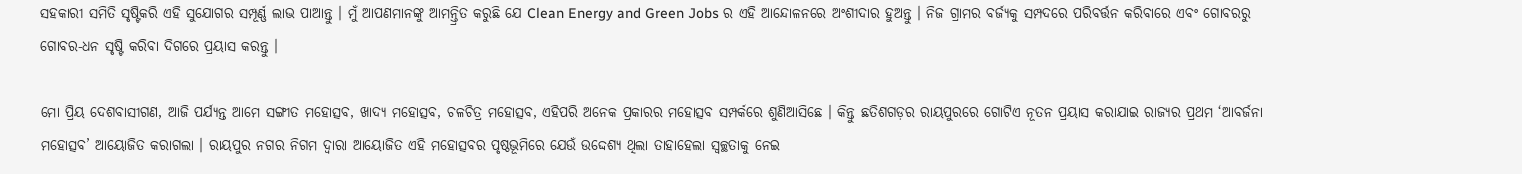ସହକାରୀ ସମିତି ସୃଷ୍ଟିକରି ଏହି ସୁଯୋଗର ସମ୍ପୂର୍ଣ୍ଣ ଲାଭ ପାଆନ୍ତୁ । ମୁଁ ଆପଣମାନଙ୍କୁ ଆମନ୍ତ୍ରିତ କରୁଛି ଯେ Clean Energy and Green Jobs ର ଏହି ଆନ୍ଦୋଳନରେ ଅଂଶୀଦାର ହୁଅନ୍ତୁ । ନିଜ ଗ୍ରାମର ବର୍ଜ୍ୟକୁ ସମ୍ପଦରେ ପରିବର୍ତ୍ତନ କରିବାରେ ଏବଂ ଗୋବରରୁ ଗୋବର-ଧନ ସୃଷ୍ଟି କରିବା ଦିଗରେ ପ୍ରୟାସ କରନ୍ତୁ ।

ମୋ ପ୍ରିୟ ଦେଶବାସୀଗଣ, ଆଜି ପର୍ଯ୍ୟନ୍ତ ଆମେ ସଙ୍ଗୀତ ମହୋତ୍ସବ, ଖାଦ୍ୟ ମହୋତ୍ସବ, ଚଳଚିତ୍ର ମହୋତ୍ସବ, ଏହିପରି ଅନେକ ପ୍ରକାରର ମହୋତ୍ସବ ସମ୍ପର୍କରେ ଶୁଣିଆସିଛେ । କିନ୍ତୁ ଛତିଶଗଡ଼ର ରାୟପୁରରେ ଗୋଟିଏ ନୂତନ ପ୍ରୟାସ କରାଯାଇ ରାଜ୍ୟର ପ୍ରଥମ ‘ଆବର୍ଜନା ମହୋତ୍ସବ’ ଆୟୋଜିତ କରାଗଲା । ରାୟପୁର ନଗର ନିଗମ ଦ୍ୱାରା ଆୟୋଜିତ ଏହି ମହୋତ୍ସବର ପୃଷ୍ଠଭୂମିରେ ଯେଉଁ ଉଦ୍ଦେଶ୍ୟ ଥିଲା ତାହାହେଲା ସ୍ୱଚ୍ଛତାକୁ ନେଇ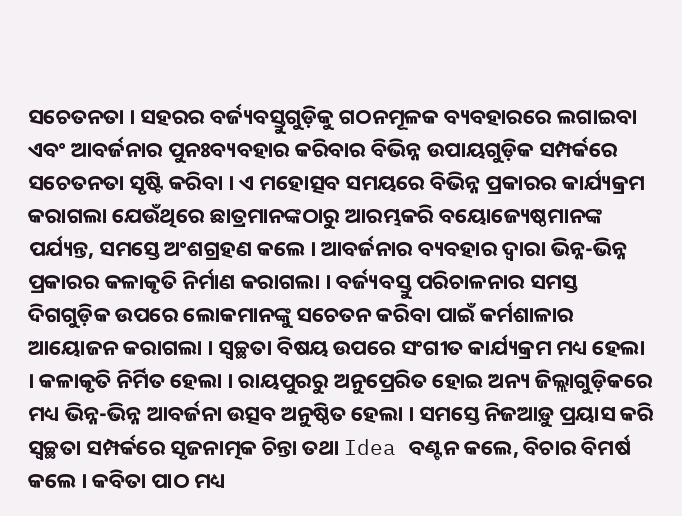ସଚେତନତା । ସହରର ବର୍ଜ୍ୟବସ୍ତୁଗୁଡ଼ିକୁ ଗଠନମୂଳକ ବ୍ୟବହାରରେ ଲଗାଇବା ଏବଂ ଆବର୍ଜନାର ପୁନଃବ୍ୟବହାର କରିବାର ବିଭିନ୍ନ ଉପାୟଗୁଡ଼ିକ ସମ୍ପର୍କରେ ସଚେତନତା ସୃଷ୍ଟି କରିବା । ଏ ମହୋତ୍ସବ ସମୟରେ ବିଭିନ୍ନ ପ୍ରକାରର କାର୍ଯ୍ୟକ୍ରମ କରାଗଲା ଯେଉଁଥିରେ ଛାତ୍ରମାନଙ୍କଠାରୁ ଆରମ୍ଭକରି ବୟୋଜ୍ୟେଷ୍ଠମାନଙ୍କ ପର୍ଯ୍ୟନ୍ତ, ସମସ୍ତେ ଅଂଶଗ୍ରହଣ କଲେ । ଆବର୍ଜନାର ବ୍ୟବହାର ଦ୍ୱାରା ଭିନ୍ନ-ଭିନ୍ନ ପ୍ରକାରର କଳାକୃତି ନିର୍ମାଣ କରାଗଲା । ବର୍ଜ୍ୟବସ୍ତୁ ପରିଚାଳନାର ସମସ୍ତ ଦିଗଗୁଡ଼ିକ ଉପରେ ଲୋକମାନଙ୍କୁ ସଚେତନ କରିବା ପାଇଁ କର୍ମଶାଳାର ଆୟୋଜନ କରାଗଲା । ସ୍ୱଚ୍ଛତା ବିଷୟ ଉପରେ ସଂଗୀତ କାର୍ଯ୍ୟକ୍ରମ ମଧ୍ୟ ହେଲା । କଳାକୃତି ନିର୍ମିତ ହେଲା । ରାୟପୁରରୁ ଅନୁପ୍ରେରିତ ହୋଇ ଅନ୍ୟ ଜିଲ୍ଲାଗୁଡ଼ିକରେ ମଧ୍ୟ ଭିନ୍ନ-ଭିନ୍ନ ଆବର୍ଜନା ଉତ୍ସବ ଅନୁଷ୍ଠିତ ହେଲା । ସମସ୍ତେ ନିଜଆଡ଼ୁ ପ୍ରୟାସ କରି ସ୍ୱଚ୍ଛତା ସମ୍ପର୍କରେ ସୃଜନାତ୍ମକ ଚିନ୍ତା ତଥା Idea ବଣ୍ଟନ କଲେ, ବିଚାର ବିମର୍ଷ କଲେ । କବିତା ପାଠ ମଧ୍ୟ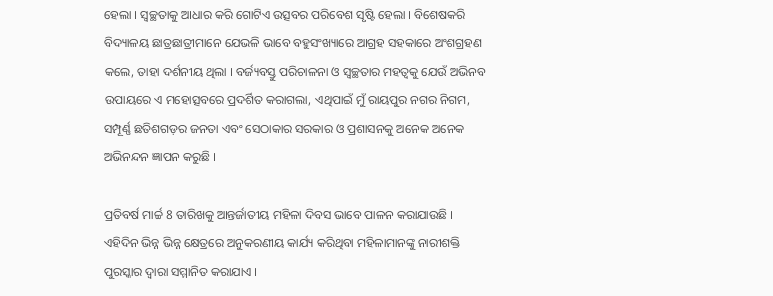ହେଲା । ସ୍ୱଚ୍ଛତାକୁ ଆଧାର କରି ଗୋଟିଏ ଉତ୍ସବର ପରିବେଶ ସୃଷ୍ଟି ହେଲା । ବିଶେଷକରି ବିଦ୍ୟାଳୟ ଛାତ୍ରଛାତ୍ରୀମାନେ ଯେଭଳି ଭାବେ ବହୁସଂଖ୍ୟାରେ ଆଗ୍ରହ ସହକାରେ ଅଂଶଗ୍ରହଣ କଲେ, ତାହା ଦର୍ଶନୀୟ ଥିଲା । ବର୍ଜ୍ୟବସ୍ତୁ ପରିଚାଳନା ଓ ସ୍ୱଚ୍ଛତାର ମହତ୍ୱକୁ ଯେଉଁ ଅଭିନବ ଉପାୟରେ ଏ ମହୋତ୍ସବରେ ପ୍ରଦର୍ଶିତ କରାଗଲା, ଏଥିପାଇଁ ମୁଁ ରାୟପୁର ନଗର ନିଗମ, ସମ୍ପୂର୍ଣ୍ଣ ଛତିଶଗଡ଼ର ଜନତା ଏବଂ ସେଠାକାର ସରକାର ଓ ପ୍ରଶାସନକୁ ଅନେକ ଅନେକ ଅଭିନନ୍ଦନ ଜ୍ଞାପନ କରୁଛି ।

ପ୍ରତିବର୍ଷ ମାର୍ଚ୍ଚ 8 ତାରିଖକୁ ଆନ୍ତର୍ଜାତୀୟ ମହିଳା ଦିବସ ଭାବେ ପାଳନ କରାଯାଉଛି । ଏହିଦିନ ଭିନ୍ନ ଭିନ୍ନ କ୍ଷେତ୍ରରେ ଅନୁକରଣୀୟ କାର୍ଯ୍ୟ କରିଥିବା ମହିଳାମାନଙ୍କୁ ନାରୀଶକ୍ତି ପୁରସ୍କାର ଦ୍ୱାରା ସମ୍ମାନିତ କରାଯାଏ ।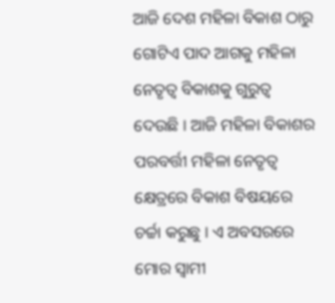ଆଜି ଦେଶ ମହିଳା ବିକାଶ ଠାରୁ ଗୋଟିଏ ପାଦ ଆଗକୁ ମହିଳା ନେତୃତ୍ୱ ବିକାଶକୁ ଗୁରୁତ୍ୱ ଦେଉଛି । ଆଜି ମହିଳା ବିକାଶର ପରବର୍ତ୍ତୀ ମହିଳା ନେତୃତ୍ୱ କ୍ଷେତ୍ରରେ ବିକାଶ ବିଷୟରେ ଚର୍ଚ୍ଚା କରୁଛୁ । ଏ ଅବସରରେ ମୋର ସ୍ୱାମୀ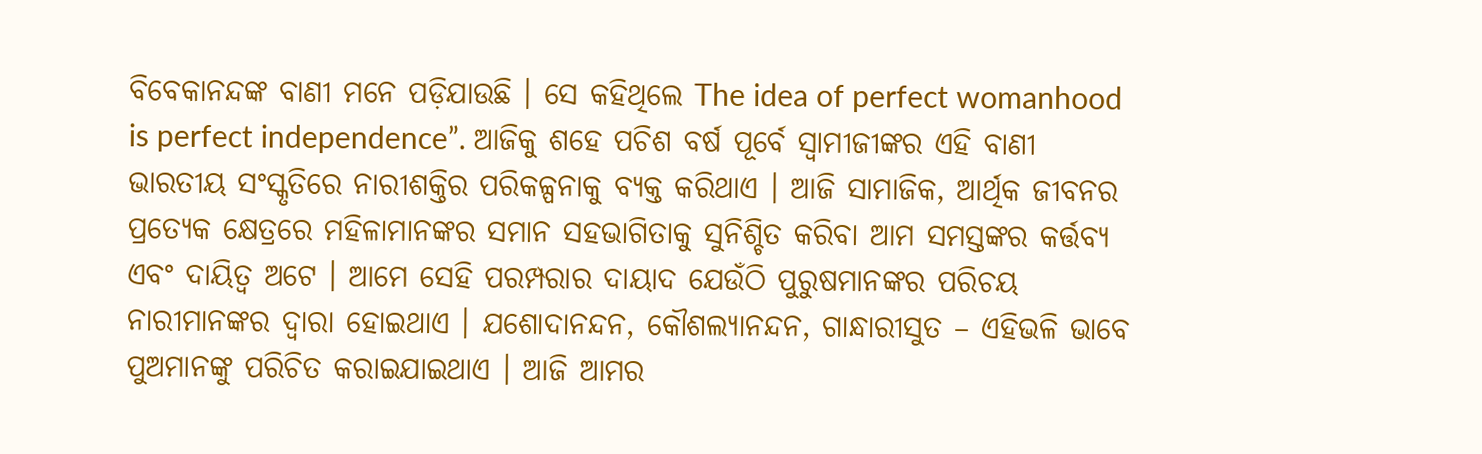ବିବେକାନନ୍ଦଙ୍କ ବାଣୀ ମନେ ପଡ଼ିଯାଉଛି । ସେ କହିଥିଲେ The idea of perfect womanhood is perfect independence”. ଆଜିକୁ ଶହେ ପଚିଶ ବର୍ଷ ପୂର୍ବେ ସ୍ୱାମୀଜୀଙ୍କର ଏହି ବାଣୀ ଭାରତୀୟ ସଂସ୍କୃତିରେ ନାରୀଶକ୍ତିର ପରିକଳ୍ପନାକୁ ବ୍ୟକ୍ତ କରିଥାଏ । ଆଜି ସାମାଜିକ, ଆର୍ଥିକ ଜୀବନର ପ୍ରତ୍ୟେକ କ୍ଷେତ୍ରରେ ମହିଳାମାନଙ୍କର ସମାନ ସହଭାଗିତାକୁ ସୁନିଶ୍ଚିତ କରିବା ଆମ ସମସ୍ତଙ୍କର କର୍ତ୍ତବ୍ୟ ଏବଂ ଦାୟିତ୍ୱ ଅଟେ । ଆମେ ସେହି ପରମ୍ପରାର ଦାୟାଦ ଯେଉଁଠି ପୁରୁଷମାନଙ୍କର ପରିଚୟ ନାରୀମାନଙ୍କର ଦ୍ୱାରା ହୋଇଥାଏ । ଯଶୋଦାନନ୍ଦନ, କୌଶଲ୍ୟାନନ୍ଦନ, ଗାନ୍ଧାରୀସୁତ – ଏହିଭଳି ଭାବେ ପୁଅମାନଙ୍କୁ ପରିଚିତ କରାଇଯାଇଥାଏ । ଆଜି ଆମର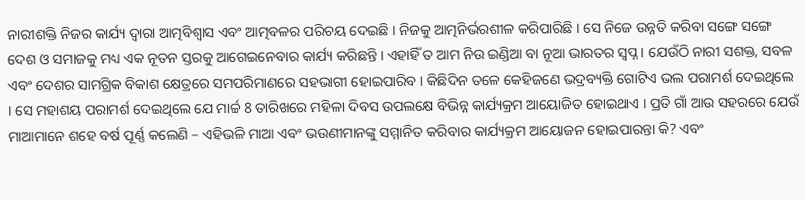ନାରୀଶକ୍ତି ନିଜର କାର୍ଯ୍ୟ ଦ୍ୱାରା ଆତ୍ମବିଶ୍ୱାସ ଏବଂ ଆତ୍ମବଳର ପରିଚୟ ଦେଇଛି । ନିଜକୁ ଆତ୍ମନିର୍ଭରଶୀଳ କରିପାରିଛି । ସେ ନିଜେ ଉନ୍ନତି କରିବା ସଙ୍ଗେ ସଙ୍ଗେ ଦେଶ ଓ ସମାଜକୁ ମଧ୍ୟ ଏକ ନୂତନ ସ୍ତରକୁ ଆଗେଇନେବାର କାର୍ଯ୍ୟ କରିଛନ୍ତି । ଏହାହିଁ ତ ଆମ ନିଉ ଇଣ୍ଡିଆ ବା ନୂଆ ଭାରତର ସ୍ୱପ୍ନ । ଯେଉଁଠି ନାରୀ ସଶକ୍ତ, ସବଳ ଏବଂ ଦେଶର ସାମଗ୍ରିକ ବିକାଶ କ୍ଷେତ୍ରରେ ସମପରିମାଣରେ ସହଭାଗୀ ହୋଇପାରିବ । କିଛିଦିନ ତଳେ କେହିଜଣେ ଭଦ୍ରବ୍ୟକ୍ତି ଗୋଟିଏ ଭଲ ପରାମର୍ଶ ଦେଇଥିଲେ । ସେ ମହାଶୟ ପରାମର୍ଶ ଦେଇଥିଲେ ଯେ ମାର୍ଚ୍ଚ 8 ତାରିଖରେ ମହିଳା ଦିବସ ଉପଲକ୍ଷେ ବିଭିନ୍ନ କାର୍ଯ୍ୟକ୍ରମ ଆୟୋଜିତ ହୋଇଥାଏ । ପ୍ରତି ଗାଁ ଆଉ ସହରରେ ଯେଉଁ ମାଆମାନେ ଶହେ ବର୍ଷ ପୂର୍ଣ୍ଣ କଲେଣି – ଏହିଭଳି ମାଆ ଏବଂ ଭଉଣୀମାନଙ୍କୁ ସମ୍ମାନିତ କରିବାର କାର୍ଯ୍ୟକ୍ରମ ଆୟୋଜନ ହୋଇପାରନ୍ତା କି? ଏବଂ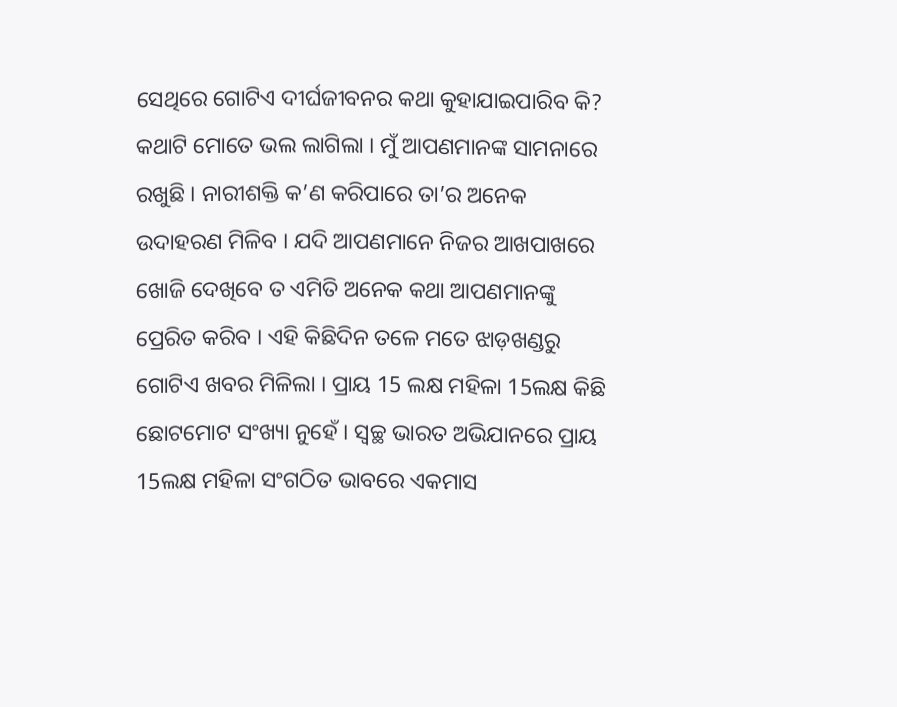ସେଥିରେ ଗୋଟିଏ ଦୀର୍ଘଜୀବନର କଥା କୁହାଯାଇପାରିବ କି? କଥାଟି ମୋତେ ଭଲ ଲାଗିଲା । ମୁଁ ଆପଣମାନଙ୍କ ସାମନାରେ ରଖୁଛି । ନାରୀଶକ୍ତି କ’ଣ କରିପାରେ ତା’ର ଅନେକ ଉଦାହରଣ ମିଳିବ । ଯଦି ଆପଣମାନେ ନିଜର ଆଖପାଖରେ ଖୋଜି ଦେଖିବେ ତ ଏମିତି ଅନେକ କଥା ଆପଣମାନଙ୍କୁ ପ୍ରେରିତ କରିବ । ଏହି କିଛିଦିନ ତଳେ ମତେ ଝାଡ଼ଖଣ୍ଡରୁ ଗୋଟିଏ ଖବର ମିଳିଲା । ପ୍ରାୟ 15 ଲକ୍ଷ ମହିଳା 15ଲକ୍ଷ କିଛି ଛୋଟମୋଟ ସଂଖ୍ୟା ନୁହେଁ । ସ୍ୱଚ୍ଛ ଭାରତ ଅଭିଯାନରେ ପ୍ରାୟ 15ଲକ୍ଷ ମହିଳା ସଂଗଠିତ ଭାବରେ ଏକମାସ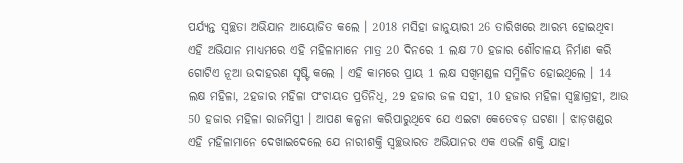ପର୍ଯ୍ୟନ୍ତ ସ୍ୱଚ୍ଛତା ଅଭିଯାନ ଆୟୋଜିତ କଲେ । 2018 ମସିହା ଜାନୁୟାରୀ 26 ତାରିଖରେ ଆରମ୍ଭ ହୋଇଥିବା ଏହି ଅଭିଯାନ ମାଧ୍ୟମରେ ଏହି ମହିଳାମାନେ ମାତ୍ର 20 ଦିନରେ 1 ଲକ୍ଷ 70 ହଜାର ଶୌଚାଳୟ ନିର୍ମାଣ କରି ଗୋଟିଏ ନୂଆ ଉଦାହରଣ ସୃଷ୍ଟି କଲେ । ଏହି କାମରେ ପ୍ରାୟ 1 ଲକ୍ଷ ସଖିମଣ୍ଡଳ ସମ୍ମିଳିତ ହୋଇଥିଲେ । 14 ଲକ୍ଷ ମହିଳା, 2ହଜାର ମହିଳା ପଂଚାୟତ ପ୍ରତିନିଧି, 29 ହଜାର ଜଳ ସହୀ, 10 ହଜାର ମହିଳା ସ୍ୱଚ୍ଛାଗ୍ରହୀ, ଆଉ 50 ହଜାର ମହିଳା ରାଜମିସ୍ତ୍ରୀ । ଆପଣ କଳ୍ପନା କରିପାରୁଥିବେ ଯେ ଏଇଟା କେତେବଡ଼ ଘଟଣା । ଝାଡ଼ଖଣ୍ଡର ଏହି ମହିଳାମାନେ ଦେଖାଇଦେଲେ ଯେ ନାରୀଶକ୍ତି ସ୍ୱଚ୍ଛଭାରତ ଅଭିଯାନର ଏକ ଏଭଳି ଶକ୍ତି ଯାହା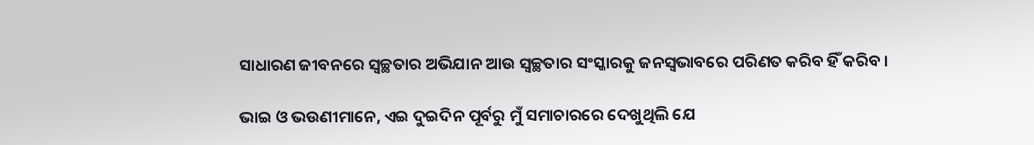ସାଧାରଣ ଜୀବନରେ ସ୍ୱଚ୍ଛତାର ଅଭିଯାନ ଆଉ ସ୍ୱଚ୍ଛତାର ସଂସ୍କାରକୁ ଜନସ୍ୱଭାବରେ ପରିଣତ କରିବ ହିଁ କରିବ ।

ଭାଇ ଓ ଭଉଣୀମାନେ, ଏଇ ଦୁଇଦିନ ପୂର୍ବରୁ ମୁଁ ସମାଚାରରେ ଦେଖୁଥିଲି ଯେ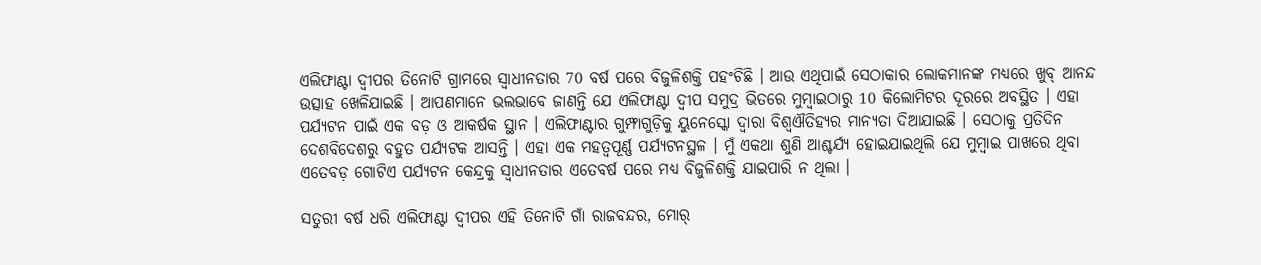ଏଲିଫାଣ୍ଟା ଦ୍ୱୀପର ତିନୋଟି ଗ୍ରାମରେ ସ୍ୱାଧୀନତାର 70 ବର୍ଷ ପରେ ବିଜୁଳିଶକ୍ତି ପହଂଚିଛି । ଆଉ ଏଥିପାଇଁ ସେଠାକାର ଲୋକମାନଙ୍କ ମଧ୍ୟରେ ଖୁବ୍ ଆନନ୍ଦ ଉତ୍ସାହ ଖେଳିଯାଇଛି । ଆପଣମାନେ ଭଲଭାବେ ଜାଣନ୍ତି ଯେ ଏଲିଫାଣ୍ଟା ଦ୍ୱୀପ ସମୁଦ୍ର ଭିତରେ ମୁମ୍ବାଇଠାରୁ 10 କିଲୋମିଟର ଦୂରରେ ଅବସ୍ଥିତ । ଏହା ପର୍ଯ୍ୟଟନ ପାଇଁ ଏକ ବଡ଼ ଓ ଆକର୍ଷକ ସ୍ଥାନ । ଏଲିଫାଣ୍ଟାର ଗୁମ୍ଫାଗୁଡ଼ିକୁ ୟୁନେସ୍କୋ ଦ୍ୱାରା ବିଶ୍ୱଐତିହ୍ୟର ମାନ୍ୟତା ଦିଆଯାଇଛି । ସେଠାକୁ ପ୍ରତିଦିନ ଦେଶବିଦେଶରୁ ବହୁତ ପର୍ଯ୍ୟଟକ ଆସନ୍ତି । ଏହା ଏକ ମହତ୍ୱପୂର୍ଣ୍ଣ ପର୍ଯ୍ୟଟନସ୍ଥଳ । ମୁଁ ଏକଥା ଶୁଣି ଆଶ୍ଚର୍ଯ୍ୟ ହୋଇଯାଇଥିଲି ଯେ ମୁମ୍ବାଇ ପାଖରେ ଥିବା ଏତେବଡ଼ ଗୋଟିଏ ପର୍ଯ୍ୟଟନ କେନ୍ଦ୍ରକୁ ସ୍ୱାଧୀନତାର ଏତେବର୍ଷ ପରେ ମଧ୍ୟ ବିଜୁଳିଶକ୍ତି ଯାଇପାରି ନ ଥିଲା ।

ସତୁରୀ ବର୍ଷ ଧରି ଏଲିଫାଣ୍ଟା ଦ୍ୱୀପର ଏହି ତିନୋଟି ଗାଁ ରାଜବନ୍ଦର, ମୋର୍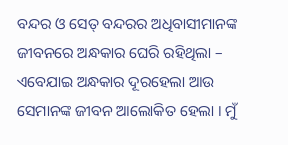ବନ୍ଦର ଓ ସେତ୍ ବନ୍ଦରର ଅଧିବାସୀମାନଙ୍କ ଜୀବନରେ ଅନ୍ଧକାର ଘେରି ରହିଥିଲା – ଏବେଯାଇ ଅନ୍ଧକାର ଦୂରହେଲା ଆଉ ସେମାନଙ୍କ ଜୀବନ ଆଲୋକିତ ହେଲା । ମୁଁ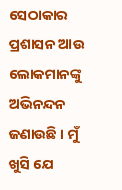ସେଠାକାର ପ୍ରଶାସନ ଆଉ ଲୋକମାନଙ୍କୁ ଅଭିନନ୍ଦନ ଜଣାଉଛି । ମୁଁ ଖୁସି ଯେ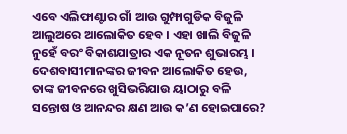ଏବେ ଏଲିଫାଣ୍ଟାର ଗାଁ ଆଉ ଗୁମ୍ଫାଗୁଡିକ ବିଜୁଳି ଆଲୁଅରେ ଆଲୋକିତ ହେବ । ଏହା ଖାଲି ବିଜୁଳି ନୁହେଁ ବରଂ ବିକାଶଯାତ୍ରାର ଏକ ନୂତନ ଶୁଭାରମ୍ଭ । ଦେଶବାସୀମାନଙ୍କର ଜୀବନ ଆଲୋକିତ ହେଉ, ତାଙ୍କ ଜୀବନରେ ଖୁସିଭରିଯାଉ ୟାଠାରୁ ବଳି ସନ୍ତୋଷ ଓ ଆନନ୍ଦର କ୍ଷଣ ଆଉ କ’ଣ ହୋଇପାରେ?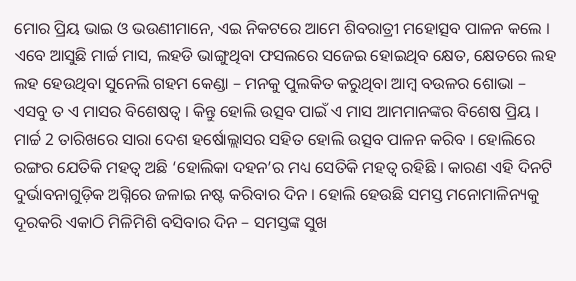ମୋର ପ୍ରିୟ ଭାଇ ଓ ଭଉଣୀମାନେ, ଏଇ ନିକଟରେ ଆମେ ଶିବରାତ୍ରୀ ମହୋତ୍ସବ ପାଳନ କଲେ । ଏବେ ଆସୁଛି ମାର୍ଚ୍ଚ ମାସ, ଲହଡି ଭାଙ୍ଗୁଥିବା ଫସଲରେ ସଜେଇ ହୋଇଥିବ କ୍ଷେତ, କ୍ଷେତରେ ଲହ ଲହ ହେଉଥିବା ସୁନେଲି ଗହମ କେଣ୍ଡା – ମନକୁ ପୁଲକିତ କରୁଥିବା ଆମ୍ବ ବଉଳର ଶୋଭା – ଏସବୁ ତ ଏ ମାସର ବିଶେଷତ୍ୱ । କିନ୍ତୁ ହୋଲି ଉତ୍ସବ ପାଇଁ ଏ ମାସ ଆମମାନଙ୍କର ବିଶେଷ ପ୍ରିୟ । ମାର୍ଚ୍ଚ 2 ତାରିଖରେ ସାରା ଦେଶ ହର୍ଷୋଲ୍ଲାସର ସହିତ ହୋଲି ଉତ୍ସବ ପାଳନ କରିବ । ହୋଲିରେ ରଙ୍ଗର ଯେତିକି ମହତ୍ୱ ଅଛି ‘ହୋଲିକା ଦହନ’ର ମଧ୍ୟ ସେତିକି ମହତ୍ୱ ରହିଛି । କାରଣ ଏହି ଦିନଟି ଦୁର୍ଭାବନାଗୁଡ଼ିକ ଅଗ୍ନିରେ ଜଳାଇ ନଷ୍ଟ କରିବାର ଦିନ । ହୋଲି ହେଉଛି ସମସ୍ତ ମନୋମାଳିନ୍ୟକୁ ଦୂରକରି ଏକାଠି ମିଳିମିଶି ବସିବାର ଦିନ – ସମସ୍ତଙ୍କ ସୁଖ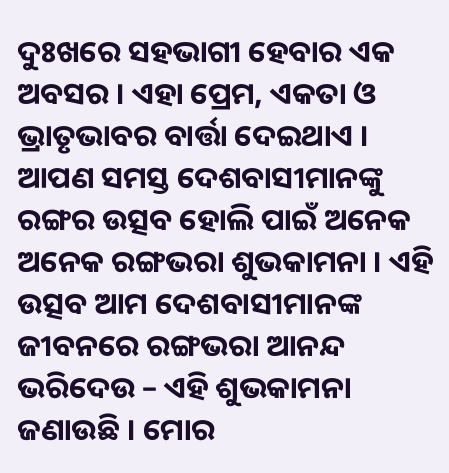ଦୁଃଖରେ ସହଭାଗୀ ହେବାର ଏକ ଅବସର । ଏହା ପ୍ରେମ, ଏକତା ଓ ଭ୍ରାତୃଭାବର ବାର୍ତ୍ତା ଦେଇଥାଏ । ଆପଣ ସମସ୍ତ ଦେଶବାସୀମାନଙ୍କୁ ରଙ୍ଗର ଉତ୍ସବ ହୋଲି ପାଇଁ ଅନେକ ଅନେକ ରଙ୍ଗଭରା ଶୁଭକାମନା । ଏହି ଉତ୍ସବ ଆମ ଦେଶବାସୀମାନଙ୍କ ଜୀବନରେ ରଙ୍ଗଭରା ଆନନ୍ଦ ଭରିଦେଉ – ଏହି ଶୁଭକାମନା ଜଣାଉଛି । ମୋର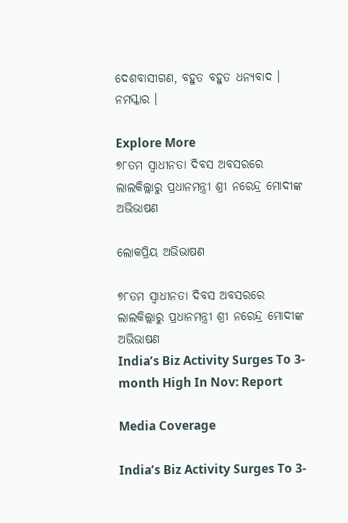ଦେଶବାସୀଗଣ, ବହୁତ ବହୁତ ଧନ୍ୟବାଦ । ନମସ୍କାର ।

Explore More
୭୮ତମ ସ୍ୱାଧୀନତା ଦିବସ ଅବସରରେ ଲାଲକିଲ୍ଲାରୁ ପ୍ରଧାନମନ୍ତ୍ରୀ ଶ୍ରୀ ନରେନ୍ଦ୍ର ମୋଦୀଙ୍କ ଅଭିଭାଷଣ

ଲୋକପ୍ରିୟ ଅଭିଭାଷଣ

୭୮ତମ ସ୍ୱାଧୀନତା ଦିବସ ଅବସରରେ ଲାଲକିଲ୍ଲାରୁ ପ୍ରଧାନମନ୍ତ୍ରୀ ଶ୍ରୀ ନରେନ୍ଦ୍ର ମୋଦୀଙ୍କ ଅଭିଭାଷଣ
India’s Biz Activity Surges To 3-month High In Nov: Report

Media Coverage

India’s Biz Activity Surges To 3-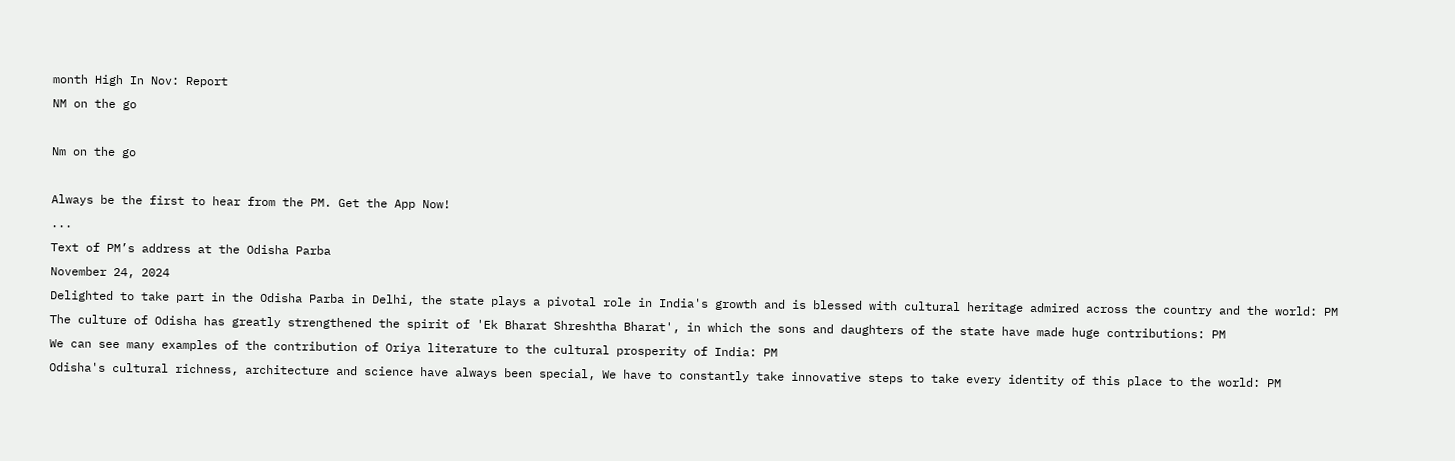month High In Nov: Report
NM on the go

Nm on the go

Always be the first to hear from the PM. Get the App Now!
...
Text of PM’s address at the Odisha Parba
November 24, 2024
Delighted to take part in the Odisha Parba in Delhi, the state plays a pivotal role in India's growth and is blessed with cultural heritage admired across the country and the world: PM
The culture of Odisha has greatly strengthened the spirit of 'Ek Bharat Shreshtha Bharat', in which the sons and daughters of the state have made huge contributions: PM
We can see many examples of the contribution of Oriya literature to the cultural prosperity of India: PM
Odisha's cultural richness, architecture and science have always been special, We have to constantly take innovative steps to take every identity of this place to the world: PM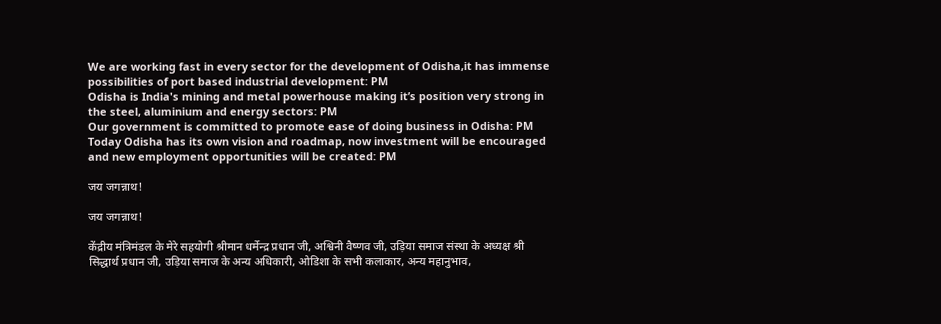We are working fast in every sector for the development of Odisha,it has immense possibilities of port based industrial development: PM
Odisha is India's mining and metal powerhouse making it’s position very strong in the steel, aluminium and energy sectors: PM
Our government is committed to promote ease of doing business in Odisha: PM
Today Odisha has its own vision and roadmap, now investment will be encouraged and new employment opportunities will be created: PM

जय जगन्नाथ!

जय जगन्नाथ!

केंद्रीय मंत्रिमंडल के मेरे सहयोगी श्रीमान धर्मेन्द्र प्रधान जी, अश्विनी वैष्णव जी, उड़िया समाज संस्था के अध्यक्ष श्री सिद्धार्थ प्रधान जी, उड़िया समाज के अन्य अधिकारी, ओडिशा के सभी कलाकार, अन्य महानुभाव,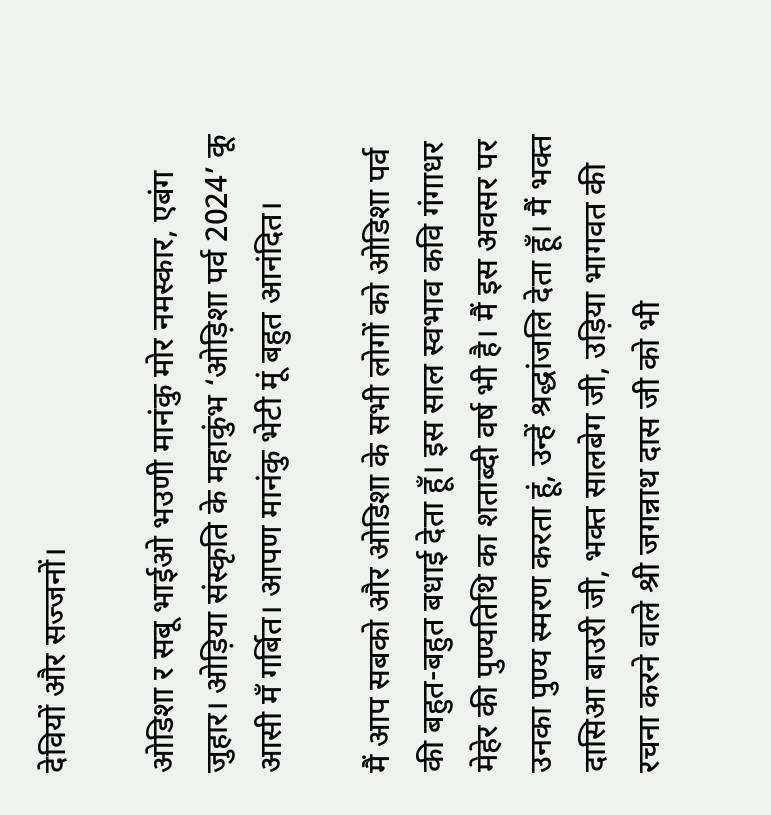देवियों और सज्जनों।

ओडिशा र सबू भाईओ भउणी मानंकु मोर नमस्कार, एबंग जुहार। ओड़िया संस्कृति के महाकुंभ ‘ओड़िशा पर्व 2024’ कू आसी मँ गर्बित। आपण मानंकु भेटी मूं बहुत आनंदित।

मैं आप सबको और ओडिशा के सभी लोगों को ओडिशा पर्व की बहुत-बहुत बधाई देता हूँ। इस साल स्वभाव कवि गंगाधर मेहेर की पुण्यतिथि का शताब्दी वर्ष भी है। मैं इस अवसर पर उनका पुण्य स्मरण करता हूं, उन्हें श्रद्धांजलि देता हूँ। मैं भक्त दासिआ बाउरी जी, भक्त सालबेग जी, उड़िया भागवत की रचना करने वाले श्री जगन्नाथ दास जी को भी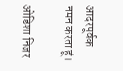आदरपूर्वक नमन करता हूं।

ओडिशा निजर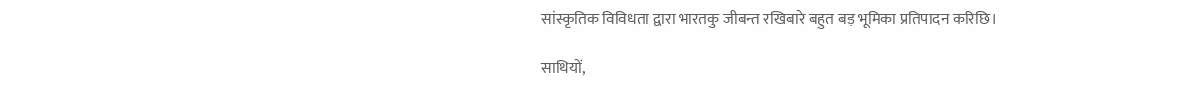सांस्कृतिक विविधता द्वारा भारतकु जीबन्त रखिबारे बहुत बड़ भूमिका प्रतिपादन करिछि।

साथियों,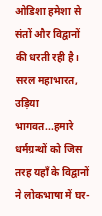ओडिशा हमेशा से संतों और विद्वानों की धरती रही है। सरल महाभारत, उड़िया भागवत...हमारे धर्मग्रन्थों को जिस तरह यहाँ के विद्वानों ने लोकभाषा में घर-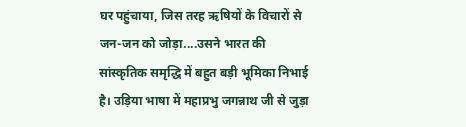घर पहुंचाया, जिस तरह ऋषियों के विचारों से जन-जन को जोड़ा....उसने भारत की सांस्कृतिक समृद्धि में बहुत बड़ी भूमिका निभाई है। उड़िया भाषा में महाप्रभु जगन्नाथ जी से जुड़ा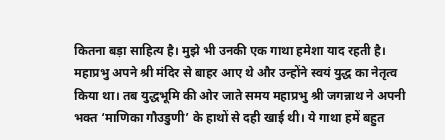कितना बड़ा साहित्य है। मुझे भी उनकी एक गाथा हमेशा याद रहती है। महाप्रभु अपने श्री मंदिर से बाहर आए थे और उन्होंने स्वयं युद्ध का नेतृत्व किया था। तब युद्धभूमि की ओर जाते समय महाप्रभु श्री जगन्नाथ ने अपनी भक्त ‘माणिका गौउडुणी’ के हाथों से दही खाई थी। ये गाथा हमें बहुत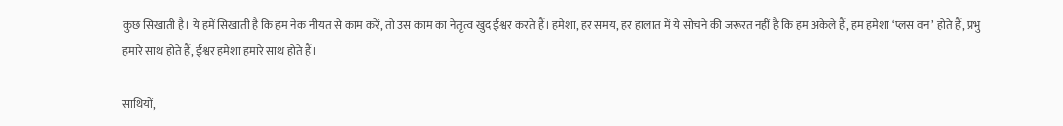कुछ सिखाती है। ये हमें सिखाती है कि हम नेक नीयत से काम करें, तो उस काम का नेतृत्व खुद ईश्वर करते हैं। हमेशा, हर समय, हर हालात में ये सोचने की जरूरत नहीं है कि हम अकेले हैं, हम हमेशा ‘प्लस वन’ होते हैं, प्रभु हमारे साथ होते हैं, ईश्वर हमेशा हमारे साथ होते हैं।

साथियों,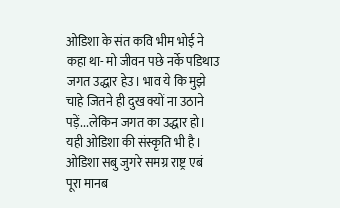ओडिशा के संत कवि भीम भोई ने कहा था- मो जीवन पछे नर्के पडिथाउ जगत उद्धार हेउ। भाव ये कि मुझे चाहे जितने ही दुख क्यों ना उठाने पड़ें...लेकिन जगत का उद्धार हो। यही ओडिशा की संस्कृति भी है। ओडिशा सबु जुगरे समग्र राष्ट्र एबं पूरा मानब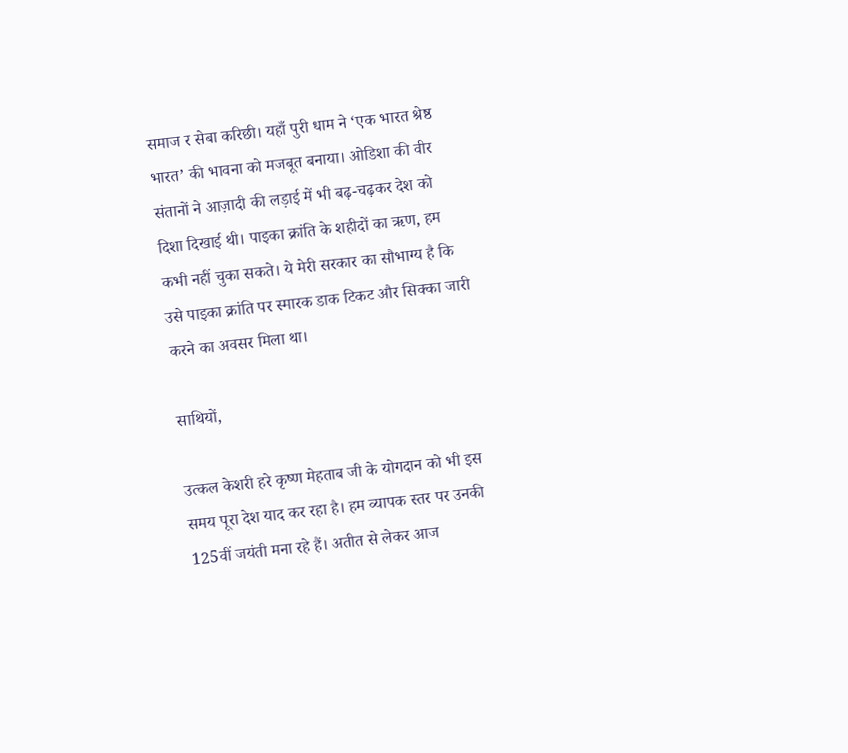समाज र सेबा करिछी। यहाँ पुरी धाम ने ‘एक भारत श्रेष्ठ भारत’ की भावना को मजबूत बनाया। ओडिशा की वीर संतानों ने आज़ादी की लड़ाई में भी बढ़-चढ़कर देश को दिशा दिखाई थी। पाइका क्रांति के शहीदों का ऋण, हम कभी नहीं चुका सकते। ये मेरी सरकार का सौभाग्य है कि उसे पाइका क्रांति पर स्मारक डाक टिकट और सिक्का जारी करने का अवसर मिला था।

साथियों,

उत्कल केशरी हरे कृष्ण मेहताब जी के योगदान को भी इस समय पूरा देश याद कर रहा है। हम व्यापक स्तर पर उनकी 125वीं जयंती मना रहे हैं। अतीत से लेकर आज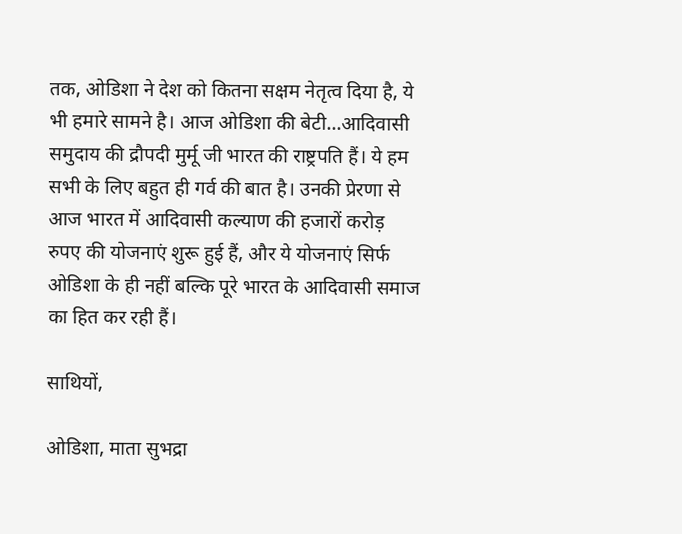तक, ओडिशा ने देश को कितना सक्षम नेतृत्व दिया है, ये भी हमारे सामने है। आज ओडिशा की बेटी...आदिवासी समुदाय की द्रौपदी मुर्मू जी भारत की राष्ट्रपति हैं। ये हम सभी के लिए बहुत ही गर्व की बात है। उनकी प्रेरणा से आज भारत में आदिवासी कल्याण की हजारों करोड़ रुपए की योजनाएं शुरू हुई हैं, और ये योजनाएं सिर्फ ओडिशा के ही नहीं बल्कि पूरे भारत के आदिवासी समाज का हित कर रही हैं।

साथियों,

ओडिशा, माता सुभद्रा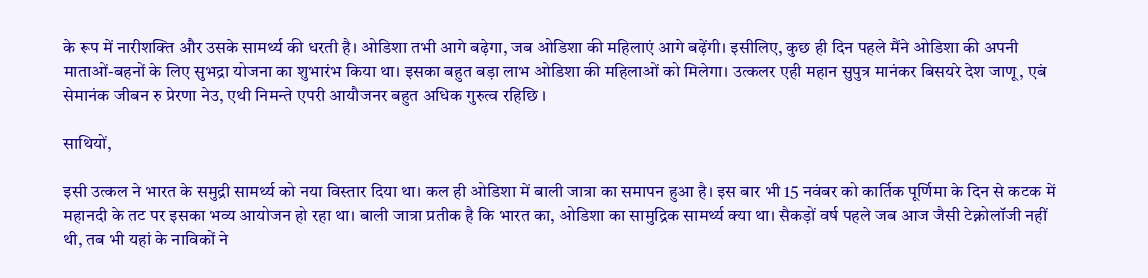के रूप में नारीशक्ति और उसके सामर्थ्य की धरती है। ओडिशा तभी आगे बढ़ेगा, जब ओडिशा की महिलाएं आगे बढ़ेंगी। इसीलिए, कुछ ही दिन पहले मैंने ओडिशा की अपनी माताओं-बहनों के लिए सुभद्रा योजना का शुभारंभ किया था। इसका बहुत बड़ा लाभ ओडिशा की महिलाओं को मिलेगा। उत्कलर एही महान सुपुत्र मानंकर बिसयरे देश जाणू, एबं सेमानंक जीबन रु प्रेरणा नेउ, एथी निमन्ते एपरी आयौजनर बहुत अधिक गुरुत्व रहिछि ।

साथियों,

इसी उत्कल ने भारत के समुद्री सामर्थ्य को नया विस्तार दिया था। कल ही ओडिशा में बाली जात्रा का समापन हुआ है। इस बार भी 15 नवंबर को कार्तिक पूर्णिमा के दिन से कटक में महानदी के तट पर इसका भव्य आयोजन हो रहा था। बाली जात्रा प्रतीक है कि भारत का, ओडिशा का सामुद्रिक सामर्थ्य क्या था। सैकड़ों वर्ष पहले जब आज जैसी टेक्नोलॉजी नहीं थी, तब भी यहां के नाविकों ने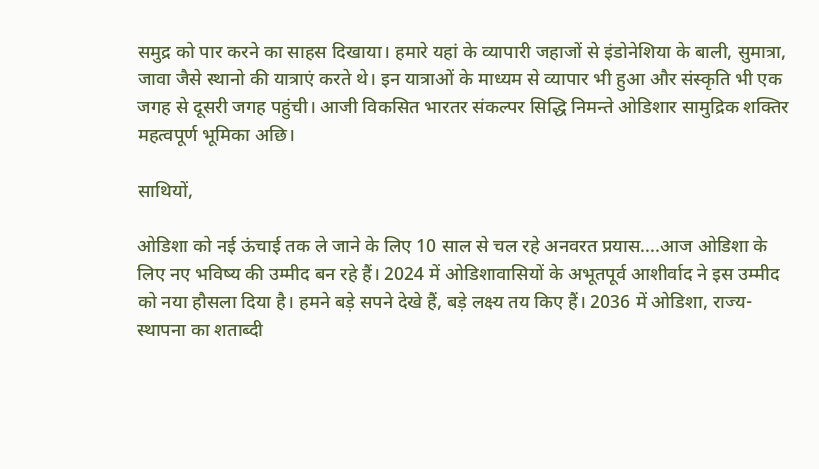समुद्र को पार करने का साहस दिखाया। हमारे यहां के व्यापारी जहाजों से इंडोनेशिया के बाली, सुमात्रा, जावा जैसे स्थानो की यात्राएं करते थे। इन यात्राओं के माध्यम से व्यापार भी हुआ और संस्कृति भी एक जगह से दूसरी जगह पहुंची। आजी विकसित भारतर संकल्पर सिद्धि निमन्ते ओडिशार सामुद्रिक शक्तिर महत्वपूर्ण भूमिका अछि।

साथियों,

ओडिशा को नई ऊंचाई तक ले जाने के लिए 10 साल से चल रहे अनवरत प्रयास....आज ओडिशा के लिए नए भविष्य की उम्मीद बन रहे हैं। 2024 में ओडिशावासियों के अभूतपूर्व आशीर्वाद ने इस उम्मीद को नया हौसला दिया है। हमने बड़े सपने देखे हैं, बड़े लक्ष्य तय किए हैं। 2036 में ओडिशा, राज्य-स्थापना का शताब्दी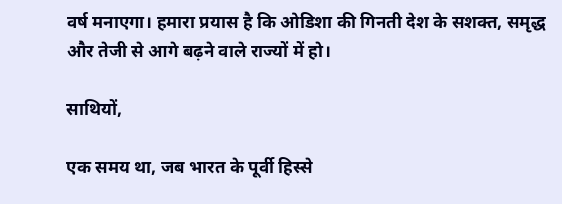वर्ष मनाएगा। हमारा प्रयास है कि ओडिशा की गिनती देश के सशक्त, समृद्ध और तेजी से आगे बढ़ने वाले राज्यों में हो।

साथियों,

एक समय था, जब भारत के पूर्वी हिस्से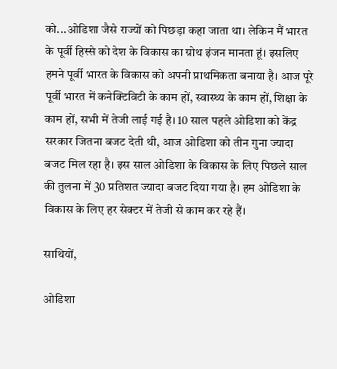को...ओडिशा जैसे राज्यों को पिछड़ा कहा जाता था। लेकिन मैं भारत के पूर्वी हिस्से को देश के विकास का ग्रोथ इंजन मानता हूं। इसलिए हमने पूर्वी भारत के विकास को अपनी प्राथमिकता बनाया है। आज पूरे पूर्वी भारत में कनेक्टिविटी के काम हों, स्वास्थ्य के काम हों, शिक्षा के काम हों, सभी में तेजी लाई गई है। 10 साल पहले ओडिशा को केंद्र सरकार जितना बजट देती थी, आज ओडिशा को तीन गुना ज्यादा बजट मिल रहा है। इस साल ओडिशा के विकास के लिए पिछले साल की तुलना में 30 प्रतिशत ज्यादा बजट दिया गया है। हम ओडिशा के विकास के लिए हर सेक्टर में तेजी से काम कर रहे हैं।

साथियों,

ओडिशा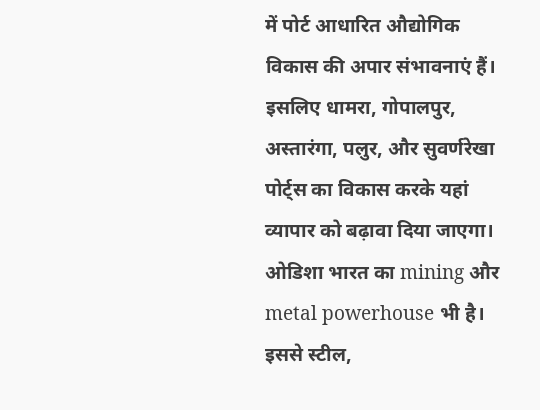में पोर्ट आधारित औद्योगिक विकास की अपार संभावनाएं हैं। इसलिए धामरा, गोपालपुर, अस्तारंगा, पलुर, और सुवर्णरेखा पोर्ट्स का विकास करके यहां व्यापार को बढ़ावा दिया जाएगा। ओडिशा भारत का mining और metal powerhouse भी है। इससे स्टील,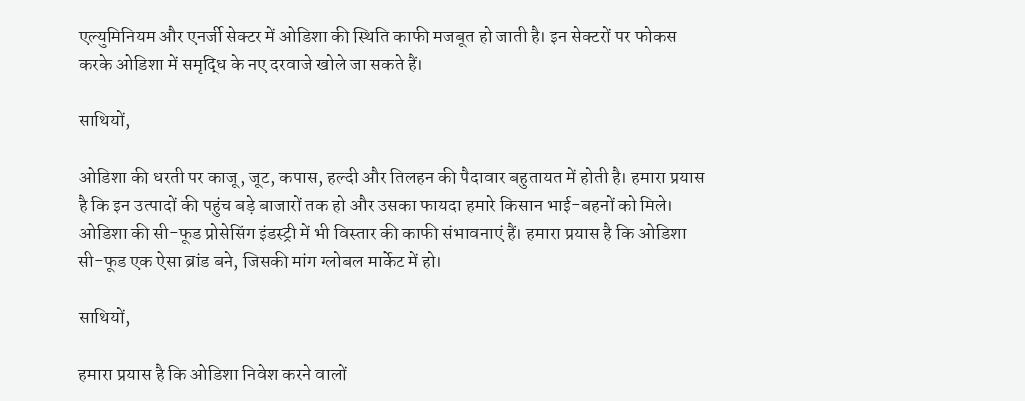एल्युमिनियम और एनर्जी सेक्टर में ओडिशा की स्थिति काफी मजबूत हो जाती है। इन सेक्टरों पर फोकस करके ओडिशा में समृद्धि के नए दरवाजे खोले जा सकते हैं।

साथियों,

ओडिशा की धरती पर काजू, जूट, कपास, हल्दी और तिलहन की पैदावार बहुतायत में होती है। हमारा प्रयास है कि इन उत्पादों की पहुंच बड़े बाजारों तक हो और उसका फायदा हमारे किसान भाई-बहनों को मिले। ओडिशा की सी-फूड प्रोसेसिंग इंडस्ट्री में भी विस्तार की काफी संभावनाएं हैं। हमारा प्रयास है कि ओडिशा सी-फूड एक ऐसा ब्रांड बने, जिसकी मांग ग्लोबल मार्केट में हो।

साथियों,

हमारा प्रयास है कि ओडिशा निवेश करने वालों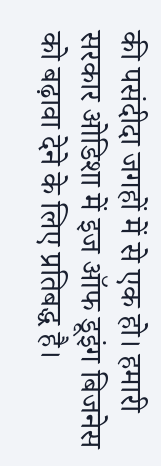की पसंदीदा जगहों में से एक हो। हमारी सरकार ओडिशा में इज ऑफ डूइंग बिजनेस को बढ़ावा देने के लिए प्रतिबद्ध है।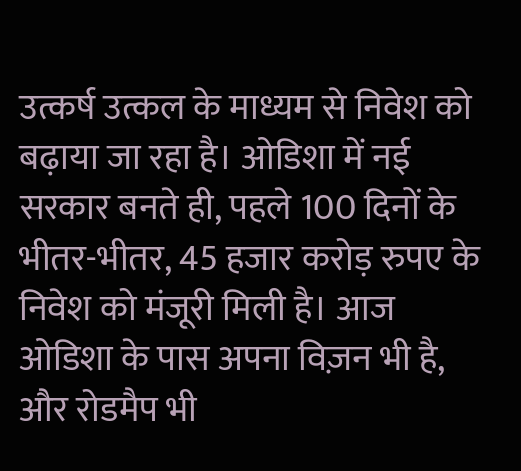उत्कर्ष उत्कल के माध्यम से निवेश को बढ़ाया जा रहा है। ओडिशा में नई सरकार बनते ही, पहले 100 दिनों के भीतर-भीतर, 45 हजार करोड़ रुपए के निवेश को मंजूरी मिली है। आज ओडिशा के पास अपना विज़न भी है, और रोडमैप भी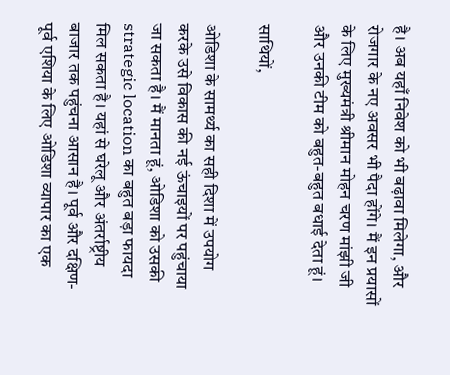है। अब यहाँ निवेश को भी बढ़ावा मिलेगा, और रोजगार के नए अवसर भी पैदा होंगे। मैं इन प्रयासों के लिए मुख्यमंत्री श्रीमान मोहन चरण मांझी जी और उनकी टीम को बहुत-बहुत बधाई देता हूं।

साथियों,

ओडिशा के सामर्थ्य का सही दिशा में उपयोग करके उसे विकास की नई ऊंचाइयों पर पहुंचाया जा सकता है। मैं मानता हूं, ओडिशा को उसकी strategic location का बहुत बड़ा फायदा मिल सकता है। यहां से घरेलू और अंतर्राष्ट्रीय बाजार तक पहुंचना आसान है। पूर्व और दक्षिण-पूर्व एशिया के लिए ओडिशा व्यापार का एक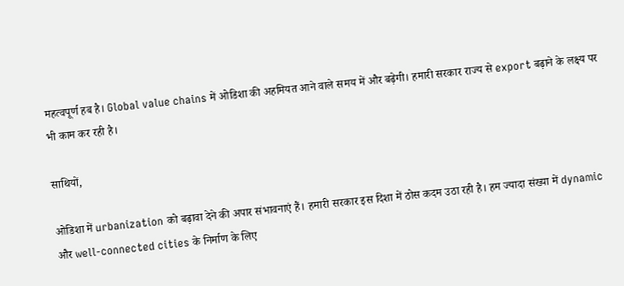महत्वपूर्ण हब है। Global value chains में ओडिशा की अहमियत आने वाले समय में और बढ़ेगी। हमारी सरकार राज्य से export बढ़ाने के लक्ष्य पर भी काम कर रही है।

साथियों,

ओडिशा में urbanization को बढ़ावा देने की अपार संभावनाएं हैं। हमारी सरकार इस दिशा में ठोस कदम उठा रही है। हम ज्यादा संख्या में dynamic और well-connected cities के निर्माण के लिए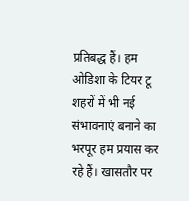प्रतिबद्ध हैं। हम ओडिशा के टियर टू शहरों में भी नई संभावनाएं बनाने का भरपूर हम प्रयास कर रहे हैं। खासतौर पर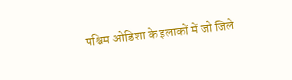पश्चिम ओडिशा के इलाकों में जो जिले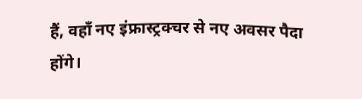हैं, वहाँ नए इंफ्रास्ट्रक्चर से नए अवसर पैदा होंगे।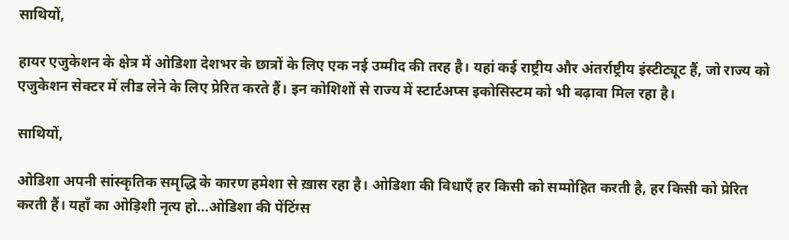साथियों,

हायर एजुकेशन के क्षेत्र में ओडिशा देशभर के छात्रों के लिए एक नई उम्मीद की तरह है। यहां कई राष्ट्रीय और अंतर्राष्ट्रीय इंस्टीट्यूट हैं, जो राज्य को एजुकेशन सेक्टर में लीड लेने के लिए प्रेरित करते हैं। इन कोशिशों से राज्य में स्टार्टअप्स इकोसिस्टम को भी बढ़ावा मिल रहा है।

साथियों,

ओडिशा अपनी सांस्कृतिक समृद्धि के कारण हमेशा से ख़ास रहा है। ओडिशा की विधाएँ हर किसी को सम्मोहित करती है, हर किसी को प्रेरित करती हैं। यहाँ का ओड़िशी नृत्य हो...ओडिशा की पेंटिंग्स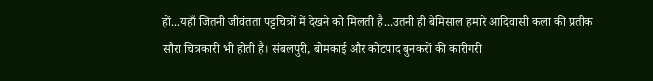हों...यहाँ जितनी जीवंतता पट्टचित्रों में देखने को मिलती है...उतनी ही बेमिसाल हमारे आदिवासी कला की प्रतीक सौरा चित्रकारी भी होती है। संबलपुरी, बोमकाई और कोटपाद बुनकरों की कारीगरी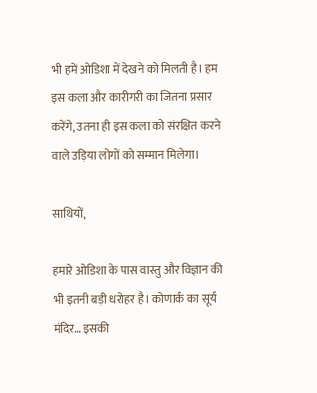भी हमें ओडिशा में देखने को मिलती है। हम इस कला और कारीगरी का जितना प्रसार करेंगे, उतना ही इस कला को संरक्षित करने वाले उड़िया लोगों को सम्मान मिलेगा।

साथियों,

हमारे ओडिशा के पास वास्तु और विज्ञान की भी इतनी बड़ी धरोहर है। कोणार्क का सूर्य मंदिर… इसकी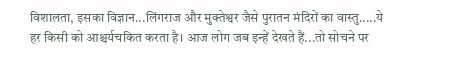विशालता, इसका विज्ञान...लिंगराज और मुक्तेश्वर जैसे पुरातन मंदिरों का वास्तु.....ये हर किसी को आश्चर्यचकित करता है। आज लोग जब इन्हें देखते हैं...तो सोचने पर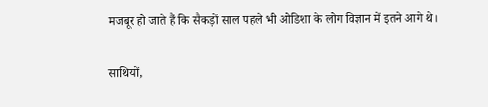मजबूर हो जाते हैं कि सैकड़ों साल पहले भी ओडिशा के लोग विज्ञान में इतने आगे थे।

साथियों,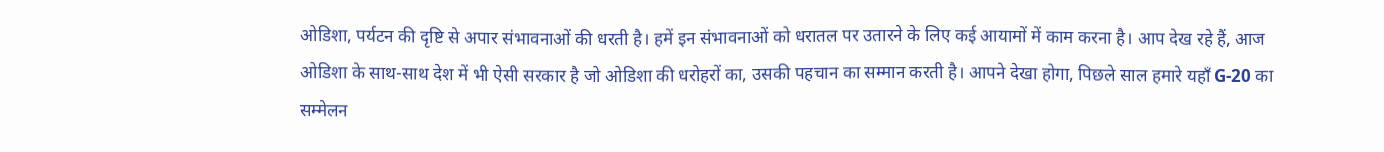ओडिशा, पर्यटन की दृष्टि से अपार संभावनाओं की धरती है। हमें इन संभावनाओं को धरातल पर उतारने के लिए कई आयामों में काम करना है। आप देख रहे हैं, आज ओडिशा के साथ-साथ देश में भी ऐसी सरकार है जो ओडिशा की धरोहरों का, उसकी पहचान का सम्मान करती है। आपने देखा होगा, पिछले साल हमारे यहाँ G-20 का सम्मेलन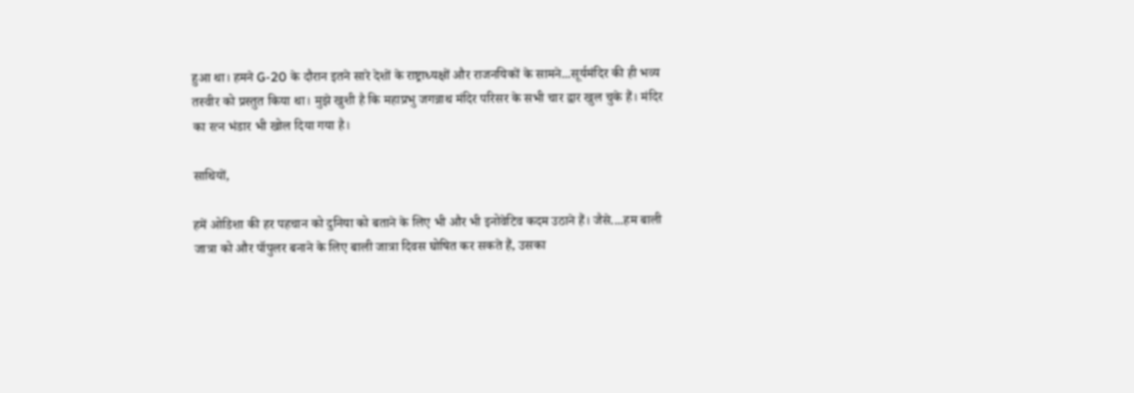हुआ था। हमने G-20 के दौरान इतने सारे देशों के राष्ट्राध्यक्षों और राजनयिकों के सामने...सूर्यमंदिर की ही भव्य तस्वीर को प्रस्तुत किया था। मुझे खुशी है कि महाप्रभु जगन्नाथ मंदिर परिसर के सभी चार द्वार खुल चुके हैं। मंदिर का रत्न भंडार भी खोल दिया गया है।

साथियों,

हमें ओडिशा की हर पहचान को दुनिया को बताने के लिए भी और भी इनोवेटिव कदम उठाने हैं। जैसे....हम बाली जात्रा को और पॉपुलर बनाने के लिए बाली जात्रा दिवस घोषित कर सकते हैं, उसका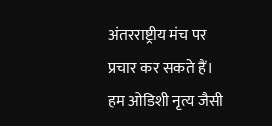अंतरराष्ट्रीय मंच पर प्रचार कर सकते हैं। हम ओडिशी नृत्य जैसी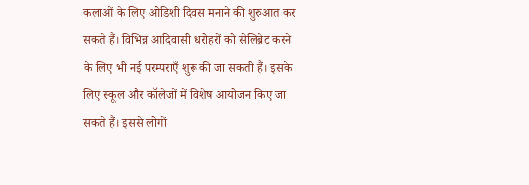कलाओं के लिए ओडिशी दिवस मनाने की शुरुआत कर सकते हैं। विभिन्न आदिवासी धरोहरों को सेलिब्रेट करने के लिए भी नई परम्पराएँ शुरू की जा सकती हैं। इसके लिए स्कूल और कॉलेजों में विशेष आयोजन किए जा सकते हैं। इससे लोगों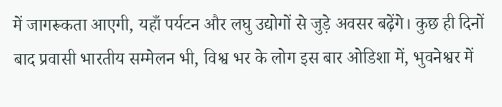में जागरूकता आएगी, यहाँ पर्यटन और लघु उद्योगों से जुड़े अवसर बढ़ेंगे। कुछ ही दिनों बाद प्रवासी भारतीय सम्मेलन भी, विश्व भर के लोग इस बार ओडिशा में, भुवनेश्वर में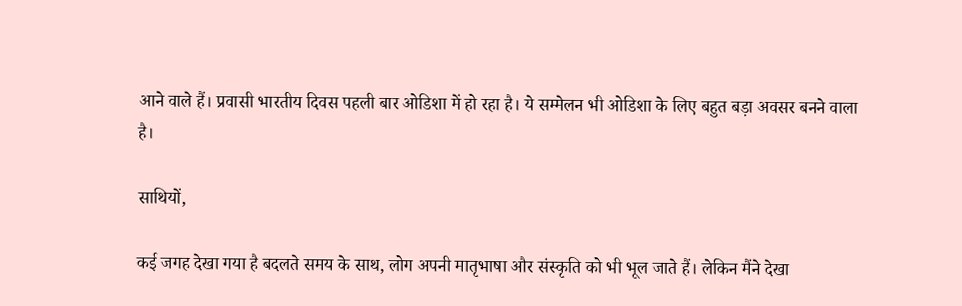आने वाले हैं। प्रवासी भारतीय दिवस पहली बार ओडिशा में हो रहा है। ये सम्मेलन भी ओडिशा के लिए बहुत बड़ा अवसर बनने वाला है।

साथियों,

कई जगह देखा गया है बदलते समय के साथ, लोग अपनी मातृभाषा और संस्कृति को भी भूल जाते हैं। लेकिन मैंने देखा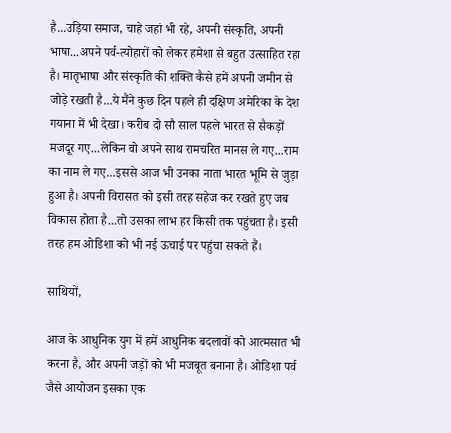है...उड़िया समाज, चाहे जहां भी रहे, अपनी संस्कृति, अपनी भाषा...अपने पर्व-त्योहारों को लेकर हमेशा से बहुत उत्साहित रहा है। मातृभाषा और संस्कृति की शक्ति कैसे हमें अपनी जमीन से जोड़े रखती है...ये मैंने कुछ दिन पहले ही दक्षिण अमेरिका के देश गयाना में भी देखा। करीब दो सौ साल पहले भारत से सैकड़ों मजदूर गए...लेकिन वो अपने साथ रामचरित मानस ले गए...राम का नाम ले गए...इससे आज भी उनका नाता भारत भूमि से जुड़ा हुआ है। अपनी विरासत को इसी तरह सहेज कर रखते हुए जब विकास होता है...तो उसका लाभ हर किसी तक पहुंचता है। इसी तरह हम ओडिशा को भी नई ऊचाई पर पहुंचा सकते हैं।

साथियों,

आज के आधुनिक युग में हमें आधुनिक बदलावों को आत्मसात भी करना है, और अपनी जड़ों को भी मजबूत बनाना है। ओडिशा पर्व जैसे आयोजन इसका एक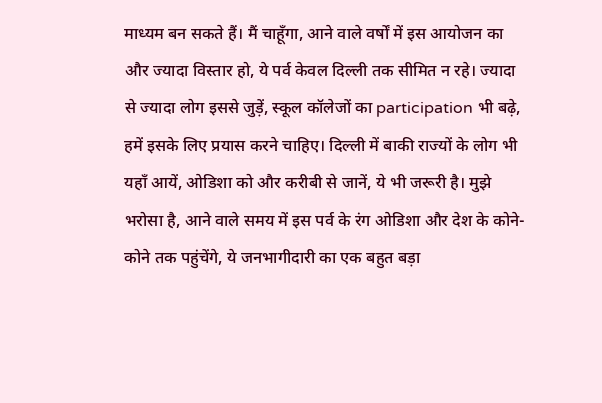माध्यम बन सकते हैं। मैं चाहूँगा, आने वाले वर्षों में इस आयोजन का और ज्यादा विस्तार हो, ये पर्व केवल दिल्ली तक सीमित न रहे। ज्यादा से ज्यादा लोग इससे जुड़ें, स्कूल कॉलेजों का participation भी बढ़े, हमें इसके लिए प्रयास करने चाहिए। दिल्ली में बाकी राज्यों के लोग भी यहाँ आयें, ओडिशा को और करीबी से जानें, ये भी जरूरी है। मुझे भरोसा है, आने वाले समय में इस पर्व के रंग ओडिशा और देश के कोने-कोने तक पहुंचेंगे, ये जनभागीदारी का एक बहुत बड़ा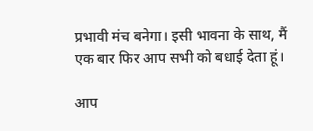प्रभावी मंच बनेगा। इसी भावना के साथ, मैं एक बार फिर आप सभी को बधाई देता हूं।

आप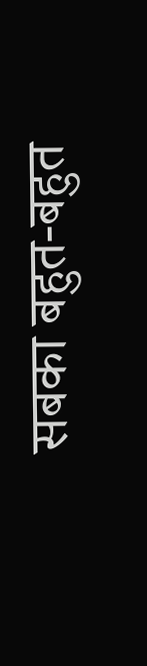सबका बहुत-बहुत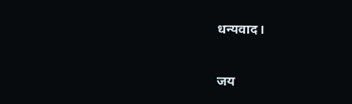धन्यवाद।

जय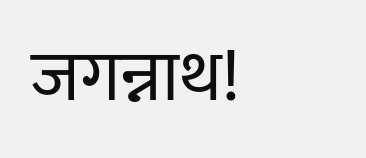जगन्नाथ!